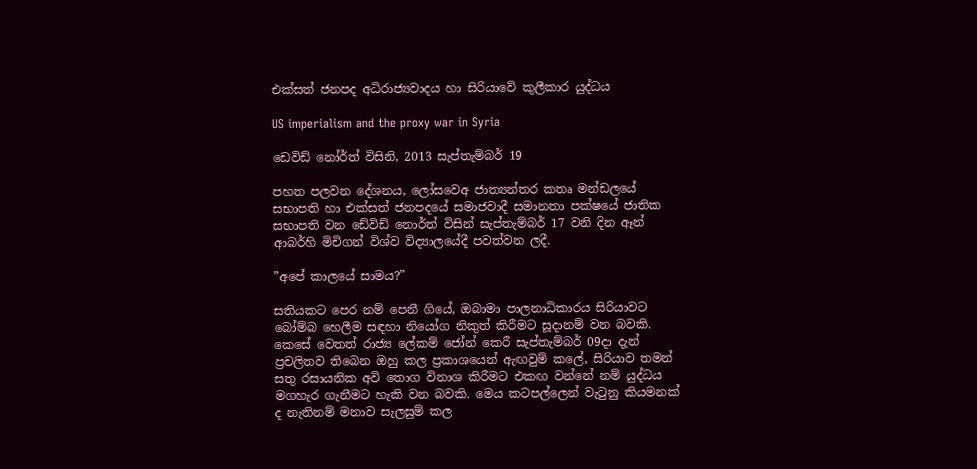එක්සත් ජනපද අධිරාජ්‍යවාදය හා සිරියාවේ කුලීකාර යුද්ධය

US imperialism and the proxy war in Syria

ඩෙවිඩ් නෝර්ත් විසිනි, 2013 සැප්තැම්බර් 19

පහත පලවන දේශනය, ලෝසවෙඅ ජාත්‍යන්තර කතෘ මන්ඩලයේ සභාපති හා එක්සත් ජනපදයේ සමාජවාදී සමානතා පක්ෂයේ ජාතික සභාපති වන ඩේවිඩ් නොර්ත් විසින් සැප්තැම්බර් 17 වනි දින ඈන් ආබර්හි මිචිගන් විශ්ව විද්‍යාලයේදී පවත්වන ලදී.

”අපේ කාලයේ සාමය?”

සතියකට පෙර නම් පෙනී ගියේ, ඔබාමා පාලනාධිකාරය සිරියාවට බෝම්බ හෙලීම සඳහා නියෝග නිකුත් කිරීමට සූදානම් වන බවකි. කෙසේ වෙතත් රාජ්‍ය ලේකම් ජෝන් කෙරී සැප්තැම්බර් 09දා දැන් ප්‍රචලිතව තිබෙන ඔහු කල ප්‍රකාශයෙන් ඇඟවුම් කලේ, සිරියාව තමන් සතු රසායනික අවි තොග විනාශ කිරීමට එකඟ වන්නේ නම් යුද්ධය මගහැර ගැනීමට හැකි වන බවකි. මෙය කටපල්ලෙන් වැටුනු කියමනක් ද නැතිනම් මනාව සැලසුම් කල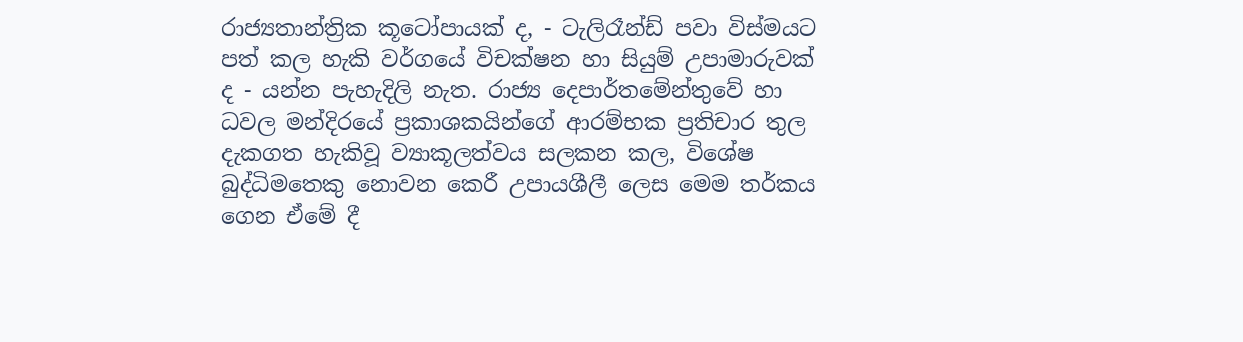රාජ්‍යතාන්ත්‍රික කූටෝපායක් ද, - ටැලිරෑන්ඩ් පවා විස්මයට පත් කල හැකි වර්ගයේ විචක්ෂන හා සියුම් උපාමාරුවක් ද - යන්න පැහැදිලි නැත. රාජ්‍ය දෙපාර්තමේන්තුවේ හා ධවල මන්දිරයේ ප්‍රකාශකයින්ගේ ආරම්භක ප්‍රතිචාර තුල දැකගත හැකිවූ ව්‍යාකූලත්වය සලකන කල, විශේෂ බුද්ධිමතෙකු නොවන කෙරී උපායශීලී ලෙස මෙම තර්කය ගෙන ඒමේ දී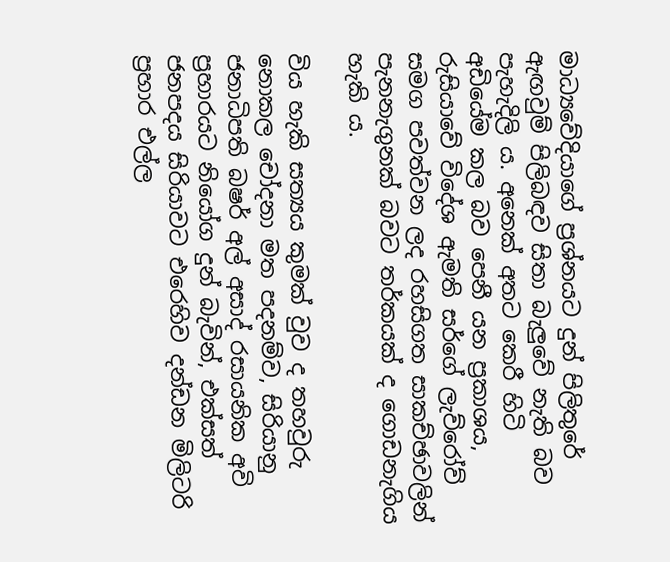මාධ්‍යවේදියාගේ ප්‍රශ්නයට දුන් පිලිතුරේ ඇඟවුම් පිලිබඳව සිතා බැලුවේ නැති බව පැහැදිලි ය. අනෙක් අතට කෙරී හිටි අඩියේම කල බව පෙනී යන ප්‍රකාශය, රුසියාවේ විදේශ ඇමති සර්ගේ ලැව්රෝව් සමග පවත්වන ලද රහසිගත සාකච්ඡාවලින් පැනනැගුනක් බවට තර්කයක් ද ගොඩනැගිය හැකි ය.

විය හැකි සත්‍යය කුමක් වුව ද තහවුරු නොකල චෝදනා මත පදනම්ව, සිරියානු ජනාධිපති බෂර් අල් අසාද් රසායනික අවි ප්‍රහාරයට නියෝග දුන් බැවින්, එක්සත් ජනපදය සිරියාවට එරෙහිව දන්ඩන මිලිටරි ප්‍රහාර එල්ල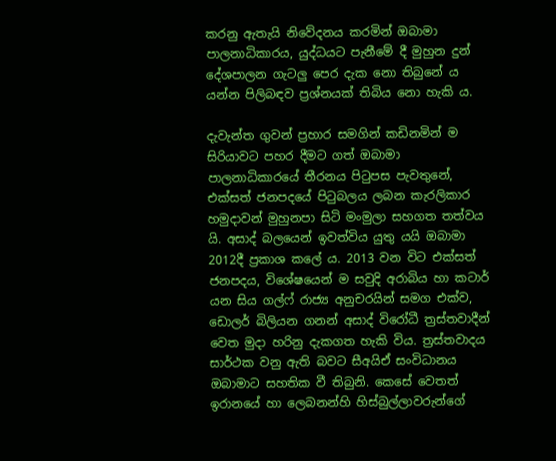කරනු ඇතැයි නිවේදනය කරමින් ඔබාමා පාලනාධිකාරය, යුද්ධයට පැනීමේ දී මුහුන දුන් දේශපාලන ගැටලු පෙර දැක නො තිබුනේ ය යන්න පිලිබඳව ප්‍රශ්නයක් තිබිය නො හැකි ය.

දැවැන්ත ගුවන් ප්‍රහාර සමගින් කඩිනමින් ම සිරියාවට පහර දීමට ගත් ඔබාමා පාලනාධිකාරයේ තීරනය පිටුපස පැවතුනේ, එක්සත් ජනපදයේ පිටුබලය ලබන කැරලිකාර හමුදාවන් මුහුනපා සිටි මංමුලා සහගත තත්වය යි. අසාද් බලයෙන් ඉවත්විය යුතු යයි ඔබාමා 2012දී ප්‍රකාශ කලේ ය. 2013 වන විට එක්සත් ජනපදය, විශේෂයෙන් ම සවුදි අරාබිය හා කටාර් යන සිය ගල්ෆ් රාජ්‍ය අනුචරයින් සමග එක්ව, ඩොලර් බිලියන ගනන් අසාද් විරෝධී ත්‍රස්තවාදීන් වෙත මුදා හරිනු දැකගත හැකි විය. ත්‍රස්තවාදය සාර්ථක වනු ඇති බවට සීඅයිඒ සංවිධානය ඔබාමාට සහතික වී තිබුනි. කෙසේ වෙතත් ඉරානයේ හා ලෙබනන්හි හිස්බුල්ලාවරුන්ගේ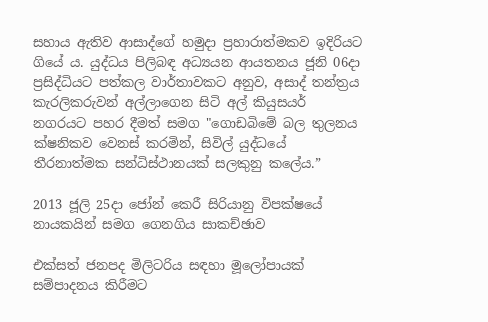සහාය ඇතිව ආසාද්ගේ හමුදා ප්‍රහාරාත්මකව ඉදිරියට ගියේ ය. යුද්ධය පිලිබඳ අධ්‍යයන ආයතනය ජූනි 06දා ප්‍රසිද්ධියට පත්කල වාර්තාවකට අනුව, අසාද් තන්ත්‍රය කැරලිකරුවන් අල්ලාගෙන සිටි අල් කියුසයර් නගරයට පහර දීමත් සමග "ගොඩබිමේ බල තුලනය ක්ෂනිකව වෙනස් කරමින්, සිවිල් යුද්ධයේ තීරනාත්මක සන්ධිස්ථානයක් සලකුනු කලේය.”

2013 ජූලි 25දා ජෝන් කෙරී සිරියානු විපක්ෂයේ නායකයින් සමග ගෙනගිය සාකච්ඡාව

එක්සත් ජනපද මිලිටරිය සඳහා මූලෝපායක් සම්පාදනය කිරීමට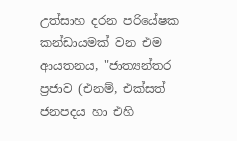උත්සාහ දරන පරියේෂක කන්ඩායමක් වන එම ආයතනය, "ජාත්‍යන්තර ප්‍රජාව (එනම්, එක්සත් ජනපදය හා එහි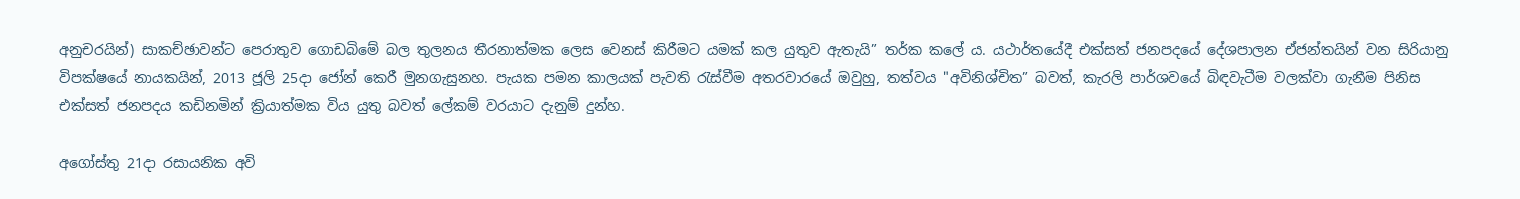අනුචරයින්) සාකච්ඡාවන්ට පෙරාතුව ගොඩබිමේ බල තුලනය තීරනාත්මක ලෙස වෙනස් කිරීමට යමක් කල යුතුව ඇතැයි” තර්ක කලේ ය. යථාර්තයේදී එක්සත් ජනපදයේ දේශපාලන ඒජන්තයින් වන සිරියානු විපක්ෂයේ නායකයින්, 2013 ජූලි 25දා ජෝන් කෙරී මුනගැසුනහ. පැයක පමන කාලයක් පැවති රැස්වීම අතරවාරයේ ඔවුහු, තත්වය "අවිනිශ්චිත” බවත්, කැරලි පාර්ශවයේ බිඳවැටීම වලක්වා ගැනීම පිනිස එක්සත් ජනපදය කඩිනමින් ක්‍රියාත්මක විය යුතු බවත් ලේකම් වරයාට දැනුම් දුන්හ.

අගෝස්තු 21දා රසායනික අවි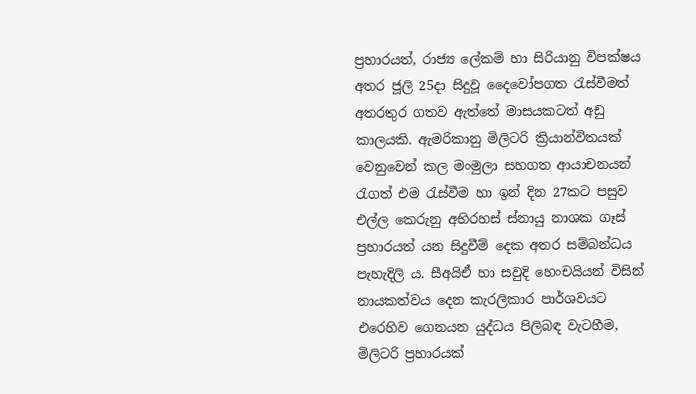ප්‍රහාරයත්, රාජ්‍ය ලේකම් හා සිරියානු විපක්ෂය අතර ජූලි 25දා සිදුවූ දෛවෝපගත රැස්වීමත් අතරතුර ගතව ඇත්තේ මාසයකටත් අඩු කාලයකි. ඇමරිකානු මිලිටරි ක්‍රියාන්විතයක් වෙනුවෙන් කල මංමුලා සහගත ආයාචනයන් රැගත් එම රැස්වීම හා ඉන් දින 27කට පසුව එල්ල කෙරුනු අභිරහස් ස්නායු නාශක ගෑස් ප්‍රහාරයත් යන සිදුවීම් දෙක අතර සම්බන්ධය පැහැදිලි ය. සීඅයිඒ හා සවුදි හෙංචයියන් විසින් නායකත්වය දෙන කැරලිකාර පාර්ශවයට එරෙහිව ගෙනයන යුද්ධය පිලිබඳ වැටහීම, මිලිටරි ප්‍රහාරයක්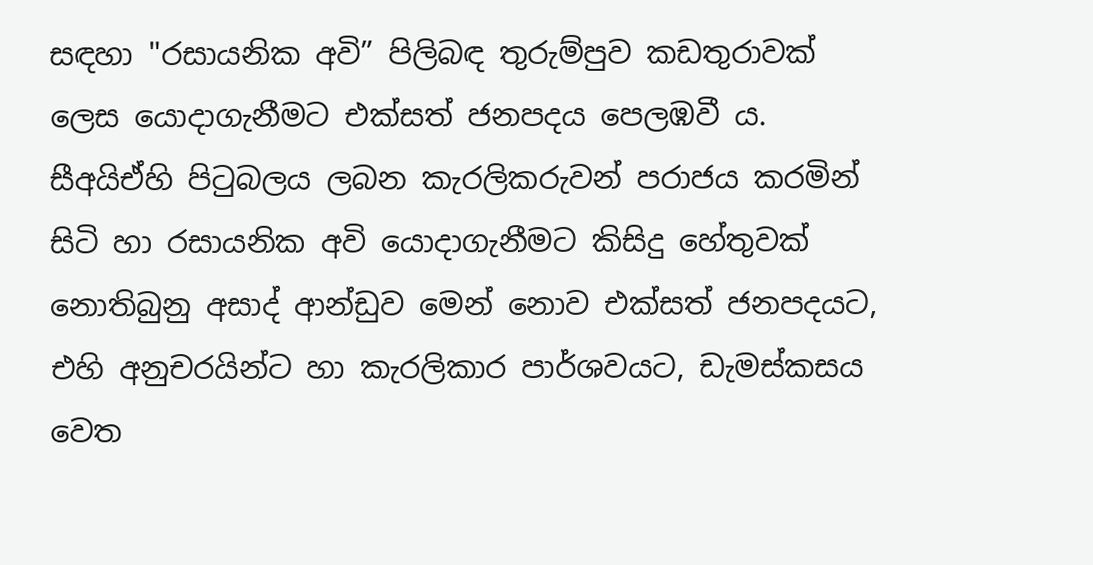සඳහා "රසායනික අවි” පිලිබඳ තුරුම්පුව කඩතුරාවක් ලෙස යොදාගැනීමට එක්සත් ජනපදය පෙලඹවී ය. සීඅයිඒහි පිටුබලය ලබන කැරලිකරුවන් පරාජය කරමින් සිටි හා රසායනික අවි යොදාගැනීමට කිසිදු හේතුවක් නොතිබුනු අසාද් ආන්ඩුව මෙන් නොව එක්සත් ජනපදයට, එහි අනුචරයින්ට හා කැරලිකාර පාර්ශවයට, ඩැමස්කසය වෙත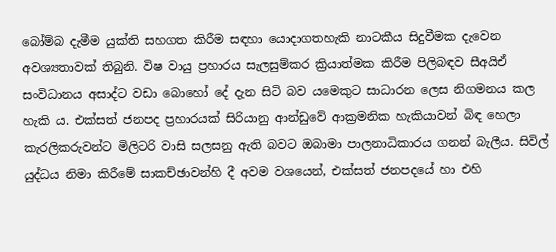බෝම්බ දැමීම යුක්ති සහගත කිරීම සඳහා යොදාගතහැකි නාටකීය සිදුවීමක දැවෙන අවශ්‍යතාවක් තිබුනි. විෂ වායු ප්‍රහාරය සැලසුම්කර ක්‍රියාත්මක කිරීම පිලිබඳව සීඅයිඒ සංවිධානය අසාද්ට වඩා බොහෝ දේ දැන සිටි බව යමෙකුට සාධාරන ලෙස නිගමනය කල හැකි ය. එක්සත් ජනපද ප්‍රහාරයක් සිරියානු ආන්ඩුවේ ආක්‍රමනික හැකියාවන් බිඳ හෙලා කැරලිකරුවන්ට මිලිටරි වාසි සලසනු ඇති බවට ඔබාමා පාලනාධිකාරය ගනන් බැලීය. සිවිල් යුද්ධය නිමා කිරීමේ සාකච්ඡාවන්හි දී අවම වශයෙන්, එක්සත් ජනපදයේ හා එහි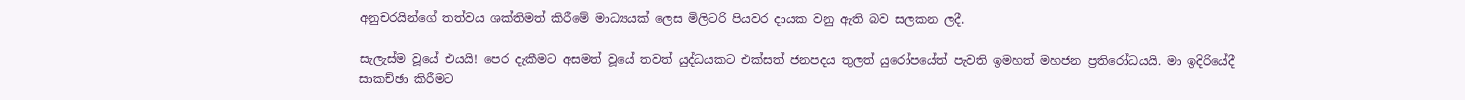අනුචරයින්ගේ තත්වය ශක්තිමත් කිරීමේ මාධ්‍යයක් ලෙස මිලිටරි පියවර දායක වනු ඇති බව සලකන ලදී.

සැලැස්ම වූයේ එයයි! පෙර දැකීමට අසමත් වූයේ තවත් යුද්ධයකට එක්සත් ජනපදය තුලත් යුරෝපයේත් පැවති ඉමහත් මහජන ප්‍රතිරෝධයයි. මා ඉදිරියේදී සාකච්ඡා කිරීමට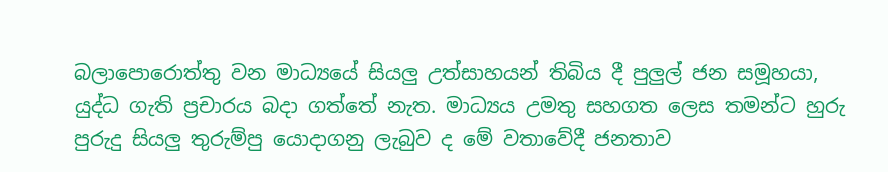බලාපොරොත්තු වන මාධ්‍යයේ සියලු උත්සාහයන් තිබිය දී පුලුල් ජන සමූහයා, යුද්ධ ගැති ප්‍රචාරය බදා ගත්තේ නැත. මාධ්‍යය උමතු සහගත ලෙස තමන්ට හුරු පුරුදු සියලු තුරුම්පු යොදාගනු ලැබුව ද මේ වතාවේදී ජනතාව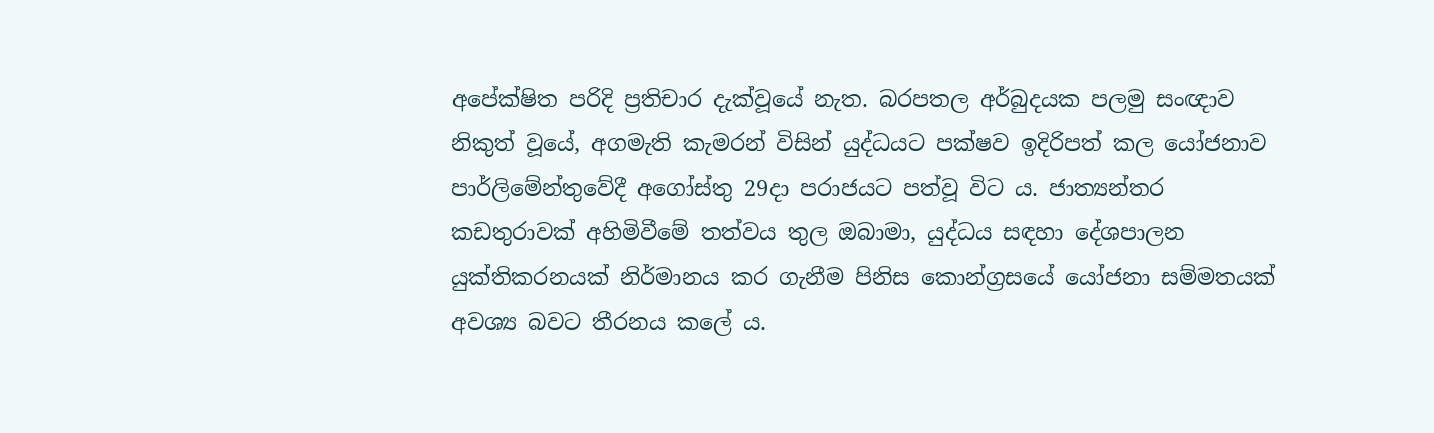අපේක්ෂිත පරිදි ප්‍රතිචාර දැක්වූයේ නැත. බරපතල අර්බුදයක පලමු සංඥාව නිකුත් වූයේ, අගමැති කැමරන් විසින් යුද්ධයට පක්ෂව ඉදිරිපත් කල යෝජනාව පාර්ලිමේන්තුවේදී අගෝස්තු 29දා පරාජයට පත්වූ විට ය. ජාත්‍යන්තර කඩතුරාවක් අහිමිවීමේ තත්වය තුල ඔබාමා, යුද්ධය සඳහා දේශපාලන යුක්තිකරනයක් නිර්මානය කර ගැනීම පිනිස කොන්ග්‍රසයේ යෝජනා සම්මතයක් අවශ්‍ය බවට තීරනය කලේ ය.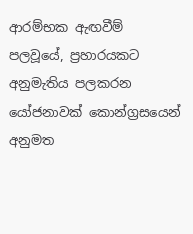ආරම්භක ඇඟවීම් පලවූයේ, ප්‍රහාරයකට අනුමැතිය පලකරන යෝජනාවක් කොන්ග්‍රසයෙන් අනුමත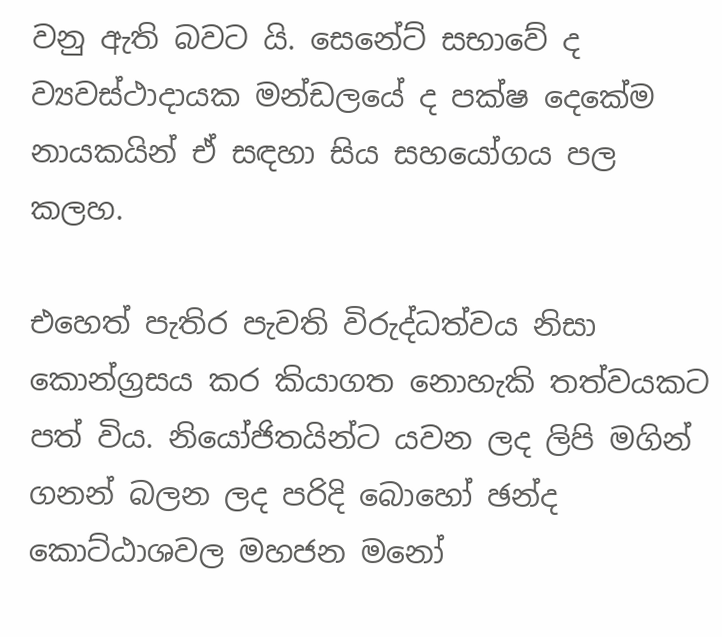වනු ඇති බවට යි. සෙනේට් සභාවේ ද ව්‍යවස්ථාදායක මන්ඩලයේ ද පක්ෂ දෙකේම නායකයින් ඒ සඳහා සිය සහයෝගය පල කලහ.

එහෙත් පැතිර පැවති විරුද්ධත්වය නිසා කොන්ග්‍රසය කර කියාගත නොහැකි තත්වයකට පත් විය. නියෝජිතයින්ට යවන ලද ලිපි මගින් ගනන් බලන ලද පරිදි බොහෝ ඡන්ද කොට්ඨාශවල මහජන මනෝ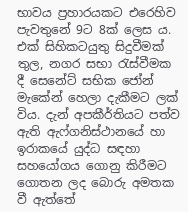භාවය ප්‍රහාරයකට එරෙහිව පැවතුනේ 9ට 8ක් ලෙස ය. එක් සිහිකටයුතු සිදුවීමක් තුල, නගර සභා රැස්වීමක දී සෙනේට් සභික ජෝන් මැකේන් හෙලා දැකීමට ලක් විය. දැන් අපකීර්තියට පත්ව ඇති ඇෆ්ගනිස්ථානයේ හා ඉරාකයේ යුද්ධ සඳහා සහයෝගය ගොනු කිරීමට ගොතන ලද බොරු අමතක වී ඇත්තේ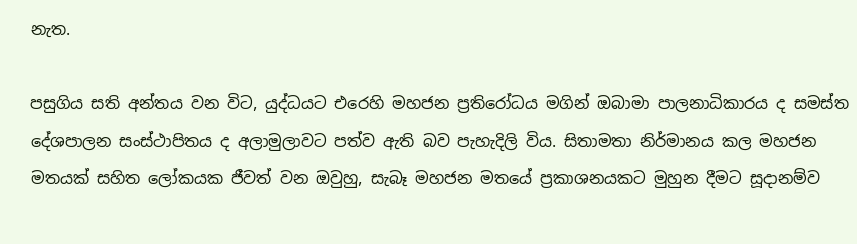නැත.

පසුගිය සති අන්තය වන විට, යුද්ධයට එරෙහි මහජන ප්‍රතිරෝධය මගින් ඔබාමා පාලනාධිකාරය ද සමස්ත දේශපාලන සංස්ථාපිතය ද අලාමුලාවට පත්ව ඇති බව පැහැදිලි විය. සිතාමතා නිර්මානය කල මහජන මතයක් සහිත ලෝකයක ජීවත් වන ඔවුහු, සැබෑ මහජන මතයේ ප්‍රකාශනයකට මුහුන දීමට සූදානම්ව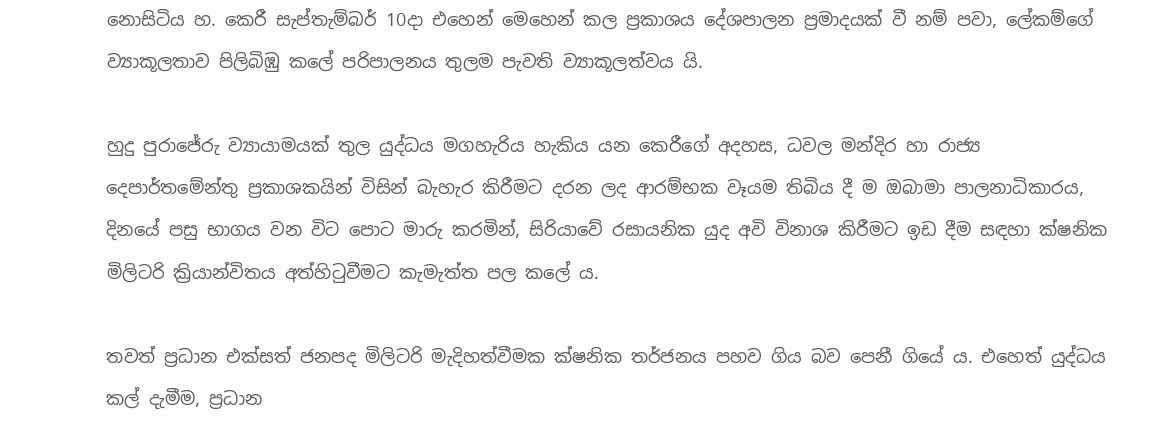නොසිටිය හ. කෙරී සැප්තැම්බර් 10දා එහෙන් මෙහෙන් කල ප්‍රකාශය දේශපාලන ප්‍රමාදයක් වී නම් පවා, ලේකම්ගේ ව්‍යාකූලතාව පිලිබිඹු කලේ පරිපාලනය තුලම පැවති ව්‍යාකූලත්වය යි.

හුදු පුරාජේරු ව්‍යායාමයක් තුල යුද්ධය මගහැරිය හැකිය යන කෙරීගේ අදහස, ධවල මන්දිර හා රාජ්‍ය දෙපාර්තමේන්තු ප්‍රකාශකයින් විසින් බැහැර කිරීමට දරන ලද ආරම්භක වෑයම තිබිය දී ම ඔබාමා පාලනාධිකාරය, දිනයේ පසු භාගය වන විට පොට මාරු කරමින්, සිරියාවේ රසායනික යුද අවි විනාශ කිරීමට ඉඩ දීම සඳහා ක්ෂනික මිලිටරි ක්‍රියාන්විතය අත්හිටුවීමට කැමැත්ත පල කලේ ය.

තවත් ප්‍රධාන එක්සත් ජනපද මිලිටරි මැදිහත්වීමක ක්ෂනික තර්ජනය පහව ගිය බව පෙනී ගියේ ය. එහෙත් යුද්ධය කල් දැමීම, ප්‍රධාන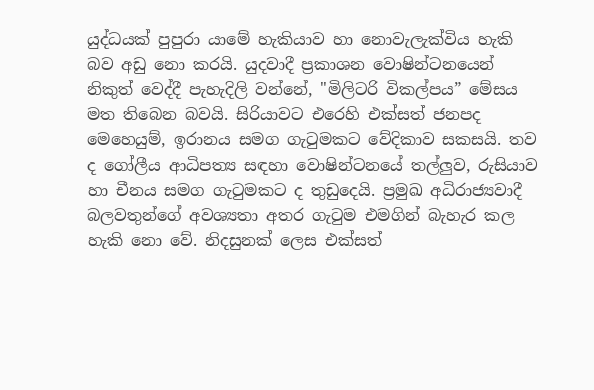යුද්ධයක් පුපුරා යාමේ හැකියාව හා නොවැලැක්විය හැකි බව අඩු නො කරයි. යුදවාදී ප්‍රකාශන වොෂින්ටනයෙන් නිකුත් වෙද්දී පැහැදිලි වන්නේ, "මිලිටරි විකල්පය” මේසය මත තිබෙන බවයි. සිරියාවට එරෙහි එක්සත් ජනපද මෙහෙයුම්, ඉරානය සමග ගැටුමකට වේදිකාව සකසයි. තව ද ගෝලීය ආධිපත්‍ය සඳහා වොෂින්ටනයේ තල්ලුව, රුසියාව හා චීනය සමග ගැටුමකට ද තුඩුදෙයි. ප්‍රමුඛ අධිරාජ්‍යවාදී බලවතුන්ගේ අවශ්‍යතා අතර ගැටුම එමගින් බැහැර කල හැකි නො වේ. නිදසුනක් ලෙස එක්සත්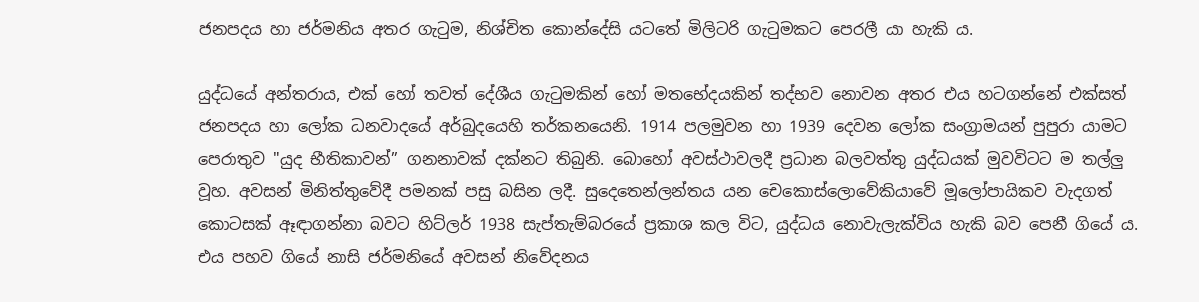ජනපදය හා ජර්මනිය අතර ගැටුම, නිශ්චිත කොන්දේසි යටතේ මිලිටරි ගැටුමකට පෙරලී යා හැකි ය.

යුද්ධයේ අන්තරාය, එක් හෝ තවත් දේශීය ගැටුමකින් හෝ මතභේදයකින් තද්භව නොවන අතර එය හටගන්නේ එක්සත් ජනපදය හා ලෝක ධනවාදයේ අර්බුදයෙහි තර්කනයෙනි. 1914 පලමුවන හා 1939 දෙවන ලෝක සංග්‍රාමයන් පුපුරා යාමට පෙරාතුව "යුද භීතිකාවන්” ගනනාවක් දක්නට තිබුනි. බොහෝ අවස්ථාවලදී ප්‍රධාන බලවත්තු යුද්ධයක් මුවවිටට ම තල්ලු වූහ. අවසන් මිනිත්තුවේදී පමනක් පසු බසින ලදී. සුදෙතෙන්ලන්තය යන චෙකොස්ලොවේකියාවේ මූලෝපායිකව වැදගත් කොටසක් ඈඳාගන්නා බවට හිට්ලර් 1938 සැප්තැම්බරයේ ප්‍රකාශ කල විට, යුද්ධය නොවැලැක්විය හැකි බව පෙනී ගියේ ය. එය පහව ගියේ නාසි ජර්මනියේ අවසන් නිවේදනය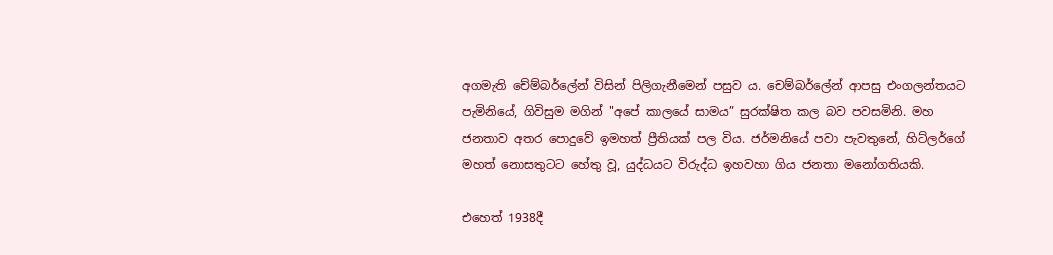අගමැති චේම්බර්ලේන් විසින් පිලිගැනීමෙන් පසුව ය. චෙම්බර්ලේන් ආපසු එංගලන්තයට පැමිනියේ, ගිවිසුම මගින් "අපේ කාලයේ සාමය” සුරක්ෂිත කල බව පවසමිනි. මහ ජනතාව අතර පොදුවේ ඉමහත් ප්‍රීතියක් පල විය. ජර්මනියේ පවා පැවතුනේ, හිට්ලර්ගේ මහත් නොසතුටට හේතු වූ, යුද්ධයට විරුද්ධ ඉහවහා ගිය ජනතා මනෝගතියකි.

එහෙත් 1938දී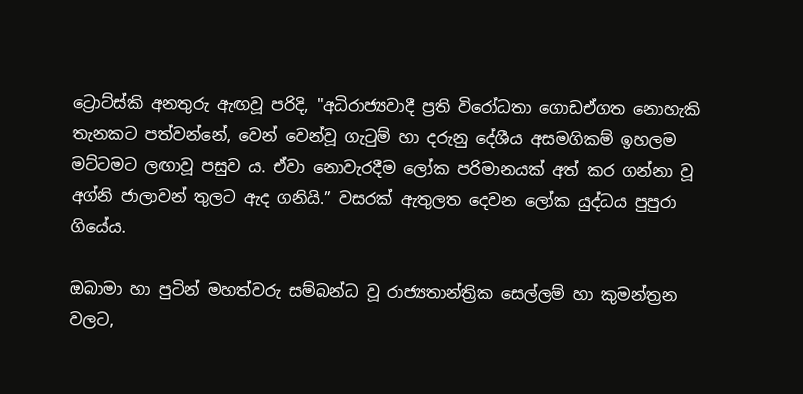ට්‍රොට්ස්කි අනතුරු ඇඟවූ පරිදි, "අධිරාජ්‍යවාදී ප්‍රති විරෝධතා ගොඩඒගත නොහැකි තැනකට පත්වන්නේ, වෙන් වෙන්වූ ගැටුම් හා දරුනු දේශීය අසමගිකම් ඉහලම මට්ටමට ලඟාවූ පසුව ය. ඒවා නොවැරදීම ලෝක පරිමානයක් අත් කර ගන්නා වූ අග්නි ජාලාවන් තුලට ඇද ගනියි.” වසරක් ඇතුලත දෙවන ලෝක යුද්ධය පුපුරා ගියේය.

ඔබාමා හා පුටින් මහත්වරු සම්බන්ධ වූ රාජ්‍යතාන්ත්‍රික සෙල්ලම් හා කුමන්ත්‍රන වලට,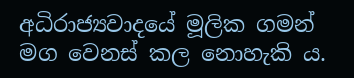අධිරාජ්‍යවාදයේ මූලික ගමන් මග වෙනස් කල නොහැකි ය.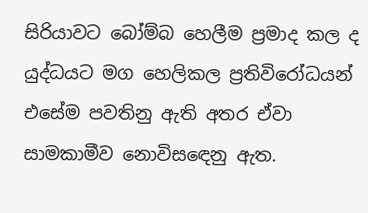සිරියාවට බෝම්බ හෙලීම ප්‍රමාද කල ද යුද්ධයට මග හෙලිකල ප්‍රතිවිරෝධයන් එසේම පවතිනු ඇති අතර ඒවා සාමකාමීව නොවිසඳෙනු ඇත.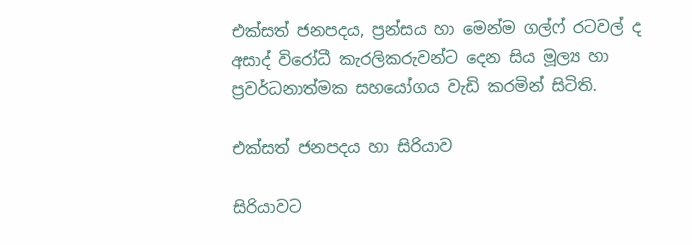එක්සත් ජනපදය, ප්‍රන්සය හා මෙන්ම ගල්ෆ් රටවල් ද අසාද් විරෝධී කැරලිකරුවන්ට දෙන සිය මූල්‍ය හා ප්‍රවර්ධනාත්මක සහයෝගය වැඩි කරමින් සිටිති.

එක්සත් ජනපදය හා සිරියාව

සිරියාවට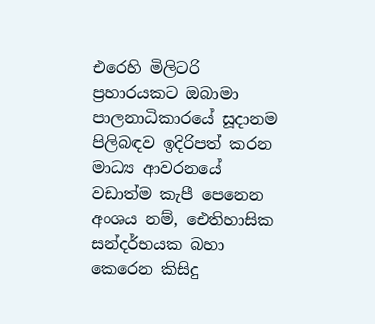එරෙහි මිලිටරි ප්‍රහාරයකට ඔබාමා පාලනාධිකාරයේ සූදානම පිලිබඳව ඉදිරිපත් කරන මාධ්‍ය ආවරනයේ වඩාත්ම කැපී පෙනෙන අංශය නම්, ඓතිහාසික සන්දර්භයක බහා කෙරෙන කිසිදු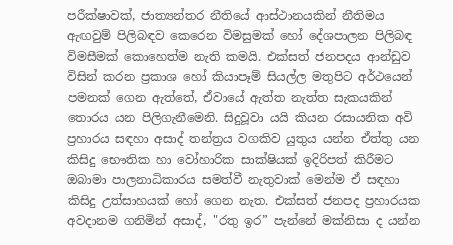පරීක්ෂාවක්, ජාත්‍යන්තර නීතියේ ආස්ථානයකින් නීතිමය ඇඟවුම් පිලිබඳව කෙරෙන විමසුමක් හෝ දේශපාලන පිලිබඳ විමසීමක් කොහෙත්ම නැති කමයි. එක්සත් ජනපදය ආන්ඩුව විසින් කරන ප්‍රකාශ හෝ කියාපෑම් සියල්ල මතුපිට අර්ථයෙන් පමනක් ගෙන ඇත්තේ, ඒවායේ ඇත්ත නැත්ත සැකයකින් තොරය යන පිලිගැනීමෙනි. සිදුවූවා යයි කියන රසායනික අවි ප්‍රහාරය සඳහා අසාද් තන්ත්‍රය වගකිව යුතුය යන්න ඒත්තු යන කිසිදු භෞතික හා වෝහාරික සාක්ෂියක් ඉදිරිපත් කිරීමට ඔබාමා පාලනාධිකාරය සමත්වී නැතුවාක් මෙන්ම ඒ සඳහා කිසිදු උත්සාහයක් හෝ ගෙන නැත. එක්සත් ජනපද ප්‍රහාරයක අවදානම ගනිමින් අසාද්, "රතු ඉර” පැන්නේ මක්නිසා ද යන්න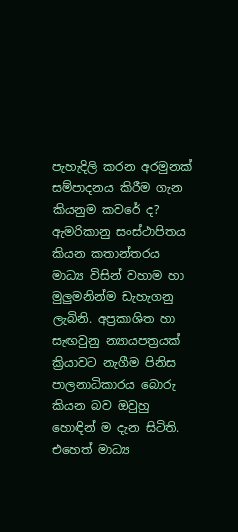පැහැදිලි කරන අරමුනක් සම්පාදනය කිරීම ගැන කියනුම කවරේ ද? ඇමරිකානු සංස්ථාපිතය කියන කතාන්තරය මාධ්‍ය විසින් වහාම හා මුලුමනින්ම ඩැහැගනු ලැබිනි. අප්‍රකාශිත හා සැඟවුනු න්‍යායපත්‍රයක් ක්‍රියාවට නැගීම පිනිස පාලනාධිකාරය බොරු කියන බව ඔවුහු හොඳින් ම දැන සිටිති. එහෙත් මාධ්‍ය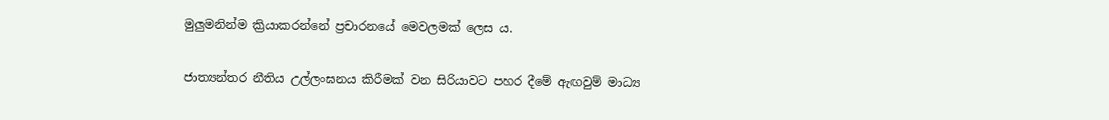මුලුමනින්ම ක්‍රියාකරන්නේ ප්‍රචාරනයේ මෙවලමක් ලෙස ය.

ජාත්‍යන්තර නීතිය උල්ලංඝනය කිරීමක් වන සිරියාවට පහර දීමේ ඇඟවුම් මාධ්‍ය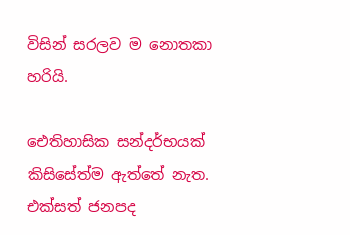විසින් සරලව ම නොතකා හරියි.

ඓතිහාසික සන්දර්භයක් කිසිසේත්ම ඇත්තේ නැත. එක්සත් ජනපද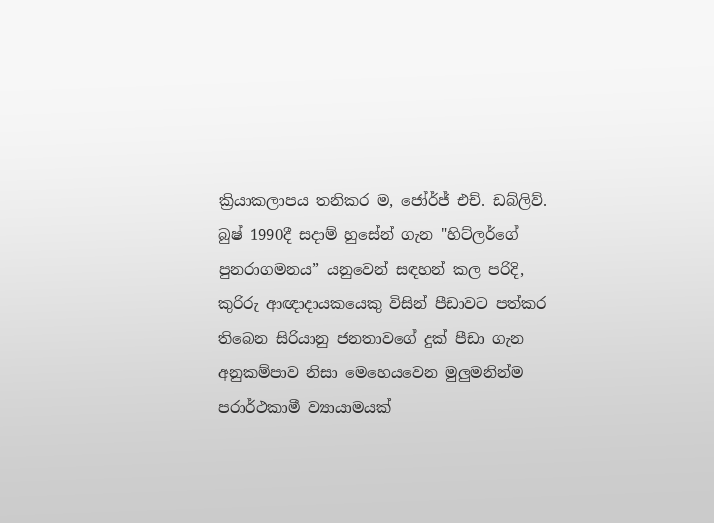ක්‍රියාකලාපය තනිකර ම, ජෝර්ජ් එච්. ඩබ්ලිව්. බුෂ් 1990දී සදාම් හුසේන් ගැන "හිට්ලර්ගේ පුනරාගමනය” යනුවෙන් සඳහන් කල පරිදි, කුරිරු ආඥාදායකයෙකු විසින් පීඩාවට පත්කර තිබෙන සිරියානු ජනතාවගේ දුක් පීඩා ගැන අනුකම්පාව නිසා මෙහෙයවෙන මුලුමනින්ම පරාර්ථකාමී ව්‍යායාමයක්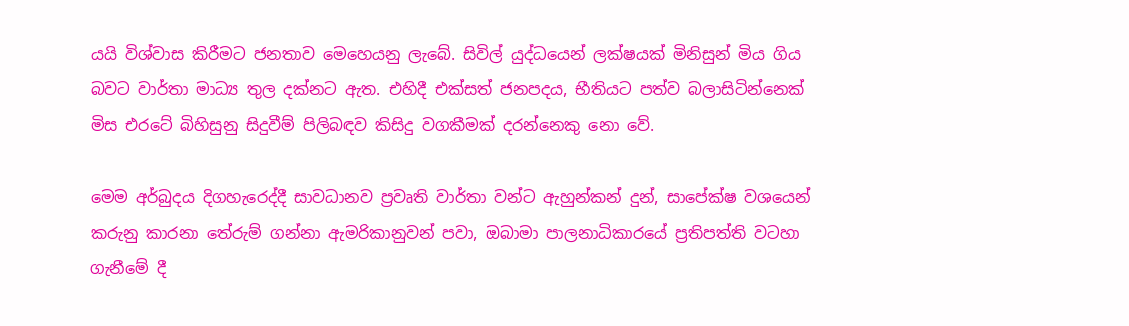යයි විශ්වාස කිරීමට ජනතාව මෙහෙයනු ලැබේ. සිවිල් යුද්ධයෙන් ලක්ෂයක් මිනිසුන් මිය ගිය බවට වාර්තා මාධ්‍ය තුල දක්නට ඇත. එහිදී එක්සත් ජනපදය, භීතියට පත්ව බලාසිටින්නෙක් මිස එරටේ බිහිසුනු සිදුවීම් පිලිබඳව කිසිදු වගකීමක් දරන්නෙකු නො වේ.

මෙම අර්බුදය දිගහැරෙද්දී සාවධානව ප්‍රවෘති වාර්තා වන්ට ඇහුන්කන් දුන්, සාපේක්ෂ වශයෙන් කරුනු කාරනා තේරුම් ගන්නා ඇමරිකානුවන් පවා, ඔබාමා පාලනාධිකාරයේ ප්‍රතිපත්ති වටහා ගැනීමේ දී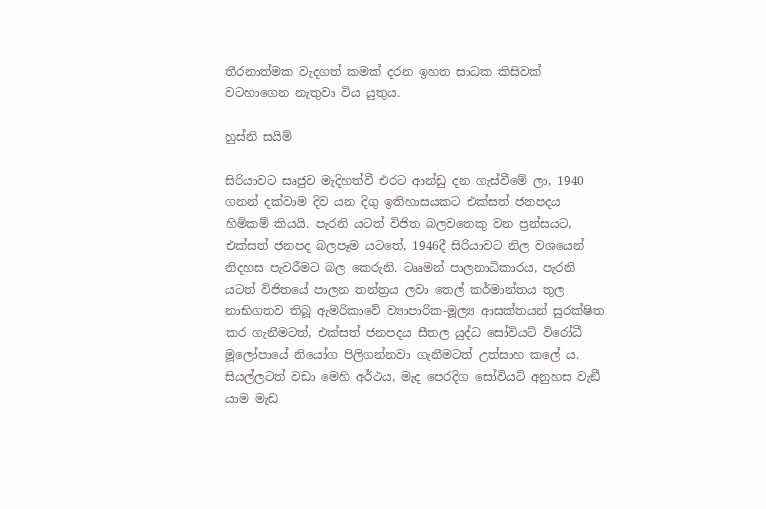තීරනාත්මක වැදගත් කමක් දරන ඉහත සාධක කිසිවක් වටහාගෙන නැතුවා විය යුතුය.

හුස්නි සයිම්

සිරියාවට සෘජුව මැදිහත්වී එරට ආන්ඩු දන ගැස්වීමේ ලා, 1940 ගනන් දක්වාම දිව යන දිගු ඉතිහාසයකට එක්සත් ජනපදය හිමිකම් කියයි. පැරනි යටත් විජිත බලවතෙකු වන ප්‍රන්සයට, එක්සත් ජනපද බලපෑම යටතේ, 1946දී සිරියාවට නිල වශයෙන් නිදහස පැවරීමට බල කෙරුනි. ටෲමන් පාලනාධිකාරය, පැරනි යටත් විජිතයේ පාලන තන්ත්‍රය ලවා තෙල් කර්මාන්තය තුල නාභිගතව තිබූ ඇමරිකාවේ ව්‍යාපාරික-මූල්‍ය ආසක්තයන් සුරක්ෂිත කර ගැනීමටත්, එක්සත් ජනපදය සීතල යුද්ධ සෝවියට් විරෝධී මූලෝපායේ නියෝග පිලිගන්නවා ගැනීමටත් උත්සාහ කලේ ය. සියල්ලටත් වඩා මෙහි අර්ථය, මැද පෙරදිග සෝවියට් අනුහස වැඞී යාම මැඩ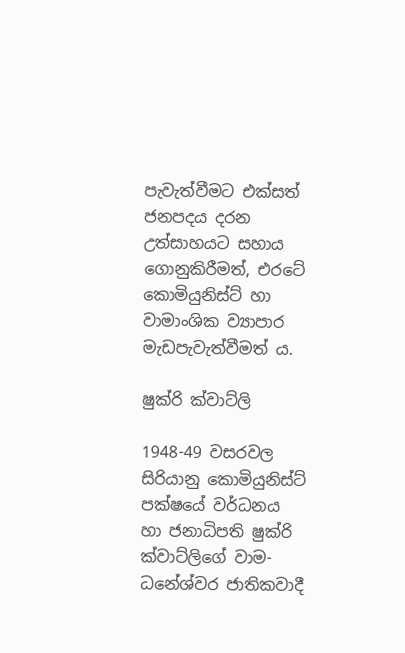පැවැත්වීමට එක්සත් ජනපදය දරන උත්සාහයට සහාය ගොනුකිරීමත්, එරටේ කොමියුනිස්ට් හා වාමාංශික ව්‍යාපාර මැඩපැවැත්වීමත් ය.

ෂුක්රි ක්වාට්ලි

1948-49 වසරවල සිරියානු කොමියුනිස්ට් පක්ෂයේ වර්ධනය හා ජනාධිපති ෂුක්රි ක්වාට්ලිගේ වාම-ධනේශ්වර ජාතිකවාදී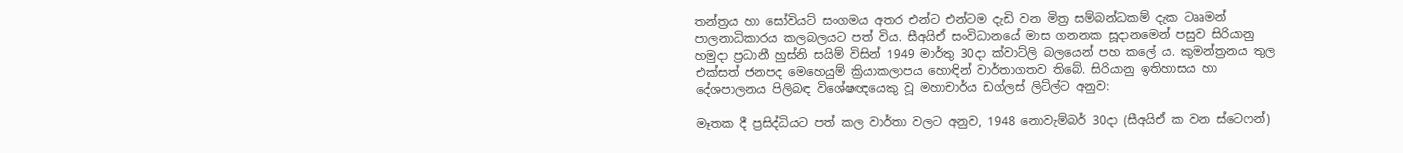තන්ත්‍රය හා සෝවියට් සංගමය අතර එන්ට එන්ටම දැඩි වන මිත්‍ර සම්බන්ධකම් දැක ටෲමන් පාලනාධිකාරය කලබලයට පත් විය. සීඅයිඒ සංවිධානයේ මාස ගනනක සූදානමෙන් පසුව සිරියානු හමුදා ප්‍රධානී හුස්නි සයිම් විසින් 1949 මාර්තු 30දා ක්වාට්ලි බලයෙන් පහ කලේ ය. කුමන්ත්‍රනය තුල එක්සත් ජනපද මෙහෙයුම් ක්‍රියාකලාපය හොඳින් වාර්තාගතව තිබේ. සිරියානු ඉතිහාසය හා දේශපාලනය පිලිබඳ විශේෂඥයෙකු වූ මහාචාර්ය ඩග්ලස් ලිට්ල්ට අනුව:

මෑතක දී ප්‍රසිද්ධියට පත් කල වාර්තා වලට අනුව, 1948 නොවැම්බර් 30දා (සීඅයිඒ ක වන ස්ටෙෆන්)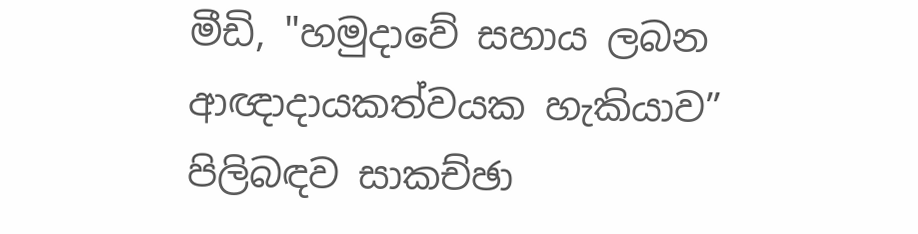මීඩි, "හමුදාවේ සහාය ලබන ආඥාදායකත්වයක හැකියාව” පිලිබඳව සාකච්ඡා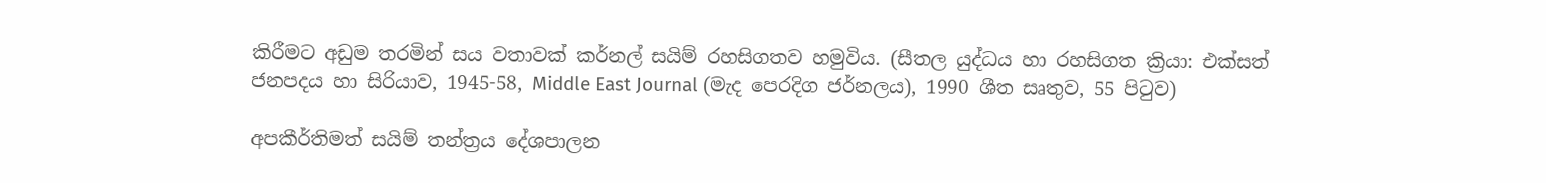කිරීමට අඩුම තරමින් සය වතාවක් කර්නල් සයිම් රහසිගතව හමුවිය. (සීතල යුද්ධය හා රහසිගත ක්‍රියා: එක්සත් ජනපදය හා සිරියාව, 1945-58, Middle East Journal (මැද පෙරදිග ජර්නලය), 1990 ශීත සෘතුව, 55 පිටුව)

අපකීර්තිමත් සයිම් තන්ත්‍රය දේශපාලන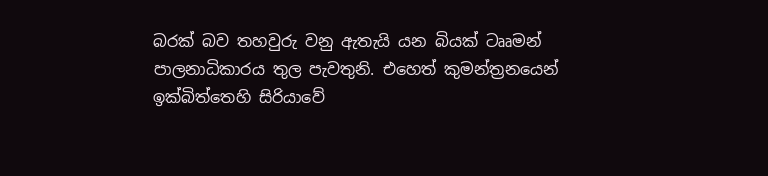බරක් බව තහවුරු වනු ඇතැයි යන බියක් ටෲමන් පාලනාධිකාරය තුල පැවතුනි. එහෙත් කුමන්ත්‍රනයෙන් ඉක්බිත්තෙහි සිරියාවේ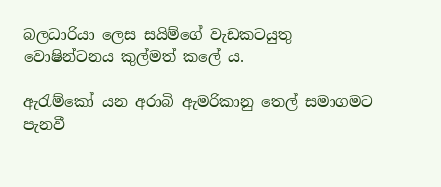බලධාරියා ලෙස සයිම්ගේ වැඩකටයුතු වොෂින්ටනය කුල්මත් කලේ ය.

ඇරැම්කෝ යන අරාබි ඇමරිකානු තෙල් සමාගමට පැනවී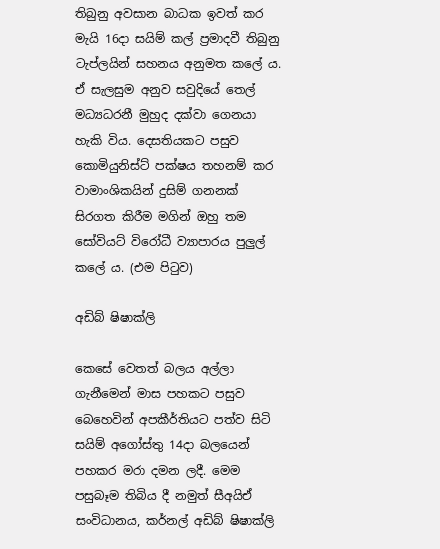තිබුනු අවසාන බාධක ඉවත් කර මැයි 16දා සයිම් කල් ප්‍රමාදවී තිබුනු ටැප්ලයින් සහනය අනුමත කලේ ය. ඒ සැලසුම අනුව සවුදියේ තෙල් මධ්‍යධරනී මුහුද දක්වා ගෙනයා හැකි විය. දෙසතියකට පසුව කොමියුනිස්ට් පක්ෂය තහනම් කර වාමාංශිකයින් දුසිම් ගනනක් සිරගත කිරීම මගින් ඔහු තම සෝවියට් විරෝධී ව්‍යාපාරය පුලුල් කලේ ය. (එම පිටුව)

අඩිබ් ෂිෂාක්ලි

කෙසේ වෙතත් බලය අල්ලා ගැනීමෙන් මාස පහකට පසුව බෙහෙවින් අපකීර්තියට පත්ව සිටි සයිම් අගෝස්තු 14දා බලයෙන් පහකර මරා දමන ලදී. මෙම පසුබෑම තිබිය දී නමුත් සීඅයිඒ සංවිධානය, කර්නල් අඩිබ් ෂිෂාක්ලි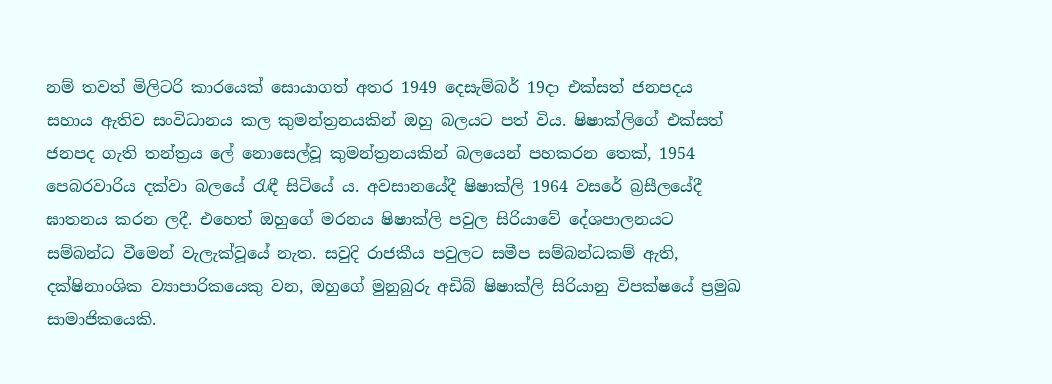නම් තවත් මිලිටරි කාරයෙක් සොයාගත් අතර 1949 දෙසැම්බර් 19දා එක්සත් ජනපදය සහාය ඇතිව සංවිධානය කල කුමන්ත්‍රනයකින් ඔහු බලයට පත් විය. ෂිෂාක්ලිගේ එක්සත් ජනපද ගැති තන්ත්‍රය ලේ නොසෙල්වූ කුමන්ත්‍රනයකින් බලයෙන් පහකරන තෙක්, 1954 පෙබරවාරිය දක්වා බලයේ රැඳී සිටියේ ය. අවසානයේදී ෂිෂාක්ලි 1964 වසරේ බ්‍රසීලයේදී ඝාතනය කරන ලදී. එහෙත් ඔහුගේ මරනය ෂිෂාක්ලි පවුල සිරියාවේ දේශපාලනයට සම්බන්ධ වීමෙන් වැලැක්වූයේ නැත. සවුදි රාජකීය පවුලට සමීප සම්බන්ධකම් ඇති, දක්ෂිනාංශික ව්‍යාපාරිකයෙකු වන, ඔහුගේ මුනුබුරු අඩිබ් ෂිෂාක්ලි සිරියානු විපක්ෂයේ ප්‍රමුඛ සාමාජිකයෙකි.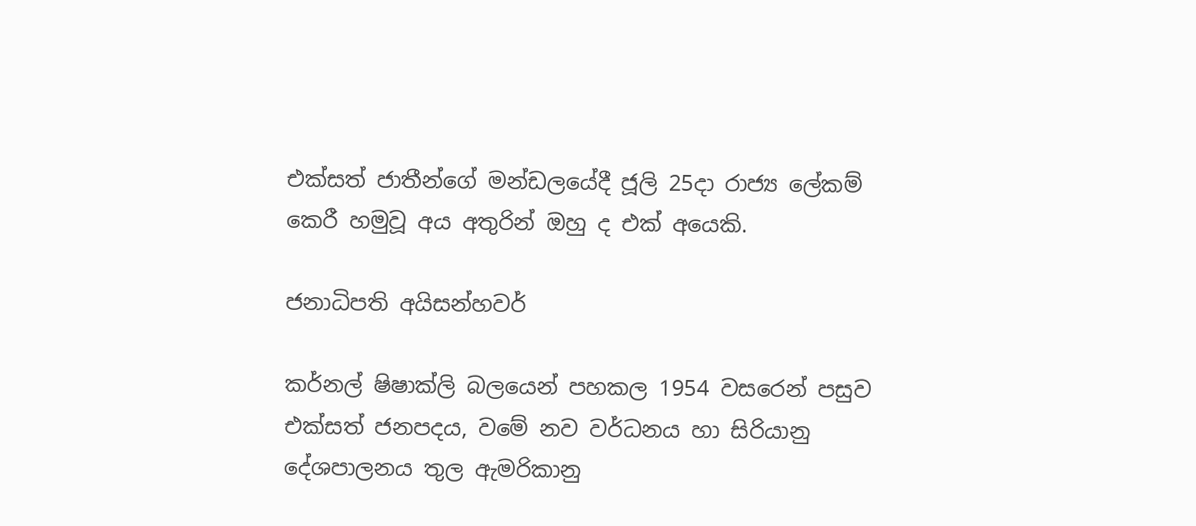එක්සත් ජාතීන්ගේ මන්ඩලයේදී ජූලි 25දා රාජ්‍ය ලේකම් කෙරී හමුවූ අය අතුරින් ඔහු ද එක් අයෙකි.

ජනාධිපති අයිසන්හවර්

කර්නල් ෂිෂාක්ලි බලයෙන් පහකල 1954 වසරෙන් පසුව එක්සත් ජනපදය, වමේ නව වර්ධනය හා සිරියානු දේශපාලනය තුල ඇමරිකානු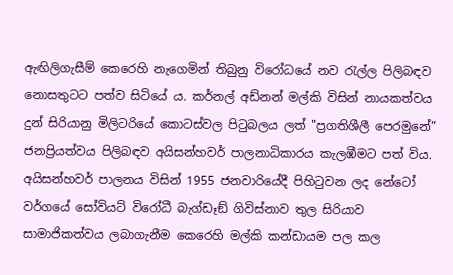ඇඟිලිගැසීම් කෙරෙහි නැගෙමින් තිබුනු විරෝධයේ නව රැල්ල පිලිබඳව නොසතුටට පත්ව සිටියේ ය. කර්නල් අඩ්නන් මල්කි විසින් නායකත්වය දුන් සිරියානු මිලිටරියේ කොටස්වල පිටුබලය ලත් "ප්‍රගතිශීලී පෙරමුනේ” ජනප්‍රියත්වය පිලිබඳව අයිසන්හවර් පාලනාධිකාරය කැලඹීමට පත් විය. අයිසන්හවර් පාලනය විසින් 1955 ජනවාරියේදී පිහිටුවන ලද නේටෝ වර්ගයේ සෝවියට් විරෝධී බැග්ඩෑඞ් ගිවිස්නාව තුල සිරියාව සාමාජිකත්වය ලබාගැනීම කෙරෙහි මල්කි කන්ඩායම පල කල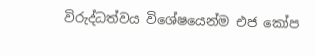විරුද්ධත්වය විශේෂයෙන්ම එජ කෝප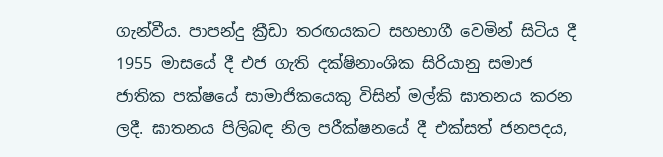ගැන්වීය. පාපන්දු ක්‍රීඩා තරඟයකට සහභාගී වෙමින් සිටිය දී 1955 මාසයේ දී එජ ගැති දක්ෂිනාංශික සිරියානු සමාජ ජාතික පක්ෂයේ සාමාජිකයෙකු විසින් මල්කි ඝාතනය කරන ලදී. ඝාතනය පිලිබඳ නිල පරීක්ෂනයේ දී එක්සත් ජනපදය,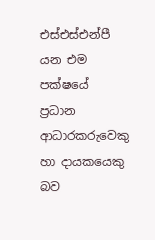එස්එස්එන්පී යන එම පක්ෂයේ ප්‍රධාන ආධාරකරුවෙකු හා දායකයෙකු බව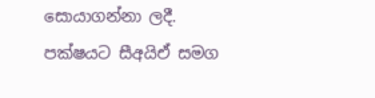සොයාගන්නා ලදී. පක්ෂයට සීඅයිඒ සමග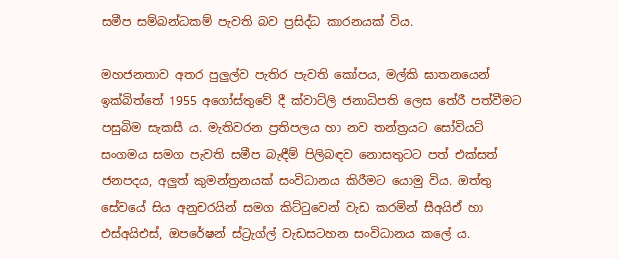සමීප සම්බන්ධකම් පැවති බව ප්‍රසිද්ධ කාරනයක් විය.

මහජනතාව අතර පුලුල්ව පැතිර පැවති කෝපය, මල්කි ඝාතනයෙන් ඉක්බිත්තේ 1955 අගෝස්තුවේ දී ක්වාට්ලි ජනාධිපති ලෙස තේරී පත්වීමට පසුබිම සැකසී ය. මැතිවරන ප්‍රතිපලය හා නව තන්ත්‍රයට සෝවියට් සංගමය සමග පැවති සමීප බැඳීම් පිලිබඳව නොසතුටට පත් එක්සත් ජනපදය, අලුත් කුමන්ත්‍රනයක් සංවිධානය කිරීමට යොමු විය. ඔත්තු සේවයේ සිය අනුචරයින් සමග කිට්ටුවෙන් වැඩ කරමින් සීඅයිඒ හා එස්අයිඑස්, ඔපරේෂන් ස්ට්‍රැග්ල් වැඩසටහන සංවිධානය කලේ ය.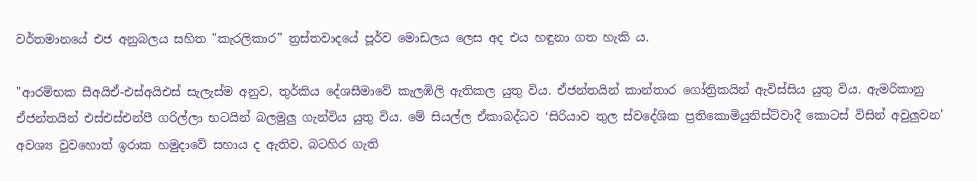වර්තමානයේ එජ අනුබලය සහිත "කැරලිකාර” ත්‍රස්තවාදයේ පූර්ව මොඩලය ලෙස අද එය හඳුනා ගත හැකි ය.

"ආරම්භක සීඅයිඒ-එස්අයිඑස් සැලැස්ම අනුව, තුර්කිය දේශසීමාවේ කැලඹිලි ඇතිකල යුතු විය. ඒජන්තයින් කාන්තාර ගෝත්‍රිකයින් ඇවිස්සිය යුතු විය. ඇමරිකානු ඒජන්තයින් එස්එස්එන්පී ගරිල්ලා භටයින් බලමුලු ගැන්විය යුතු විය. මේ සියල්ල ඒකාබද්ධව ‘සිරියාව තුල ස්වදේශික ප්‍රතිකොමියුනිස්ට්වාදී කොටස් විසින් අවුලුවන’ අවශ්‍ය වුවහොත් ඉරාක හමුදාවේ සහාය ද ඇතිව, බටහිර ගැති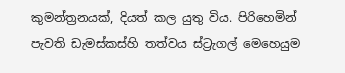කුමන්ත්‍රනයක්, දියත් කල යුතු විය. පිරිහෙමින් පැවති ඩැමස්කස්හි තත්වය ස්ට්‍රැගල් මෙහෙයුම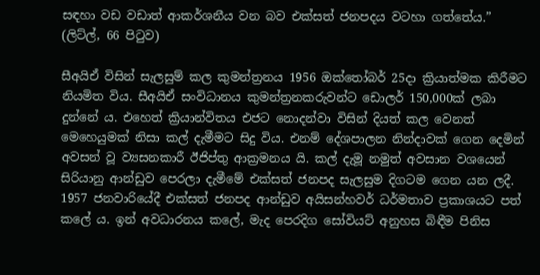සඳහා වඩ වඩාත් ආකර්ශනීය වන බව එක්සත් ජනපදය වටහා ගත්තේය.” (ලිට්ල්, 66 පිටුව)

සීඅයිඒ විසින් සැලසුම් කල කුමන්ත්‍රනය 1956 ඔක්තෝබර් 25දා ක්‍රියාත්මක කිරීමට නියමිත විය. සීඅයිඒ සංවිධානය කුමන්ත්‍රනකරුවන්ට ඩොලර් 150,000ක් ලබා දුන්නේ ය. එහෙත් ක්‍රියාන්විතය එජට නොදන්වා විසින් දියත් කල වෙනත් මෙහෙයුමක් නිසා කල් දැමීමට සිදු විය. එනම් දේශපාලන නින්දාවක් ගෙන දෙමින් අවසන් වූ ව්‍යසනකාරී ඊජිප්තු ආක්‍රමනය යි. කල් දැමූ නමුත් අවසාන වශයෙන් සිරියානු ආන්ඩුව පෙරලා දැමීමේ එක්සත් ජනපද සැලසුම දිගටම ගෙන යන ලදී. 1957 ජනවාරියේදී එක්සත් ජනපද ආන්ඩුව අයිසන්හවර් ධර්මතාව ප්‍රකාශයට පත් කලේ ය. ඉන් අවධාරනය කලේ, මැද පෙරදිග සෝවියට් අනුහස බිඳීම පිනිස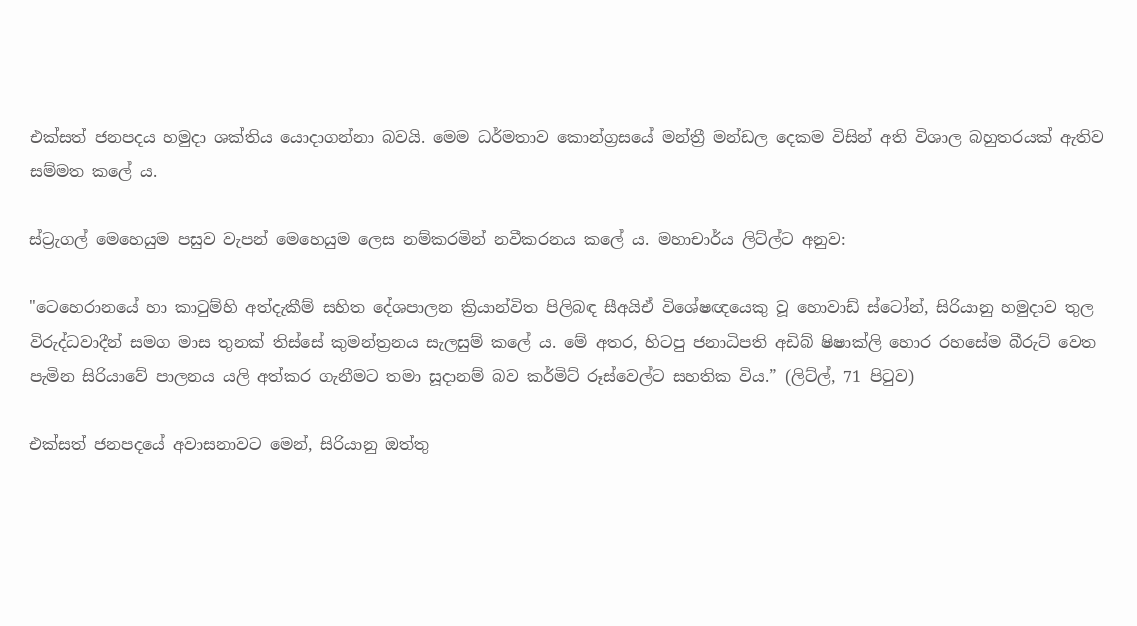එක්සත් ජනපදය හමුදා ශක්තිය යොදාගන්නා බවයි. මෙම ධර්මතාව කොන්ග්‍රසයේ මන්ත්‍රී මන්ඩල දෙකම විසින් අති විශාල බහුතරයක් ඇතිව සම්මත කලේ ය.

ස්ට්‍රැගල් මෙහෙයුම පසුව වැපන් මෙහෙයුම ලෙස නම්කරමින් නවීකරනය කලේ ය. මහාචාර්ය ලිට්ල්ට අනුව:

"ටෙහෙරානයේ හා කාටුම්හි අත්දැකීම් සහිත දේශපාලන ක්‍රියාන්විත පිලිබඳ සීඅයිඒ විශේෂඥයෙකු වූ හොවාඩ් ස්ටෝන්, සිරියානු හමුදාව තුල විරුද්ධවාදීන් සමග මාස තුනක් තිස්සේ කුමන්ත්‍රනය සැලසුම් කලේ ය. මේ අතර, හිටපු ජනාධිපති අඩිබ් ෂිෂාක්ලි හොර රහසේම බීරුට් වෙත පැමින සිරියාවේ පාලනය යලි අත්කර ගැනීමට තමා සූදානම් බව කර්මිට් රූස්වෙල්ට සහතික විය.” (ලිට්ල්, 71 පිටුව)

එක්සත් ජනපදයේ අවාසනාවට මෙන්, සිරියානු ඔත්තු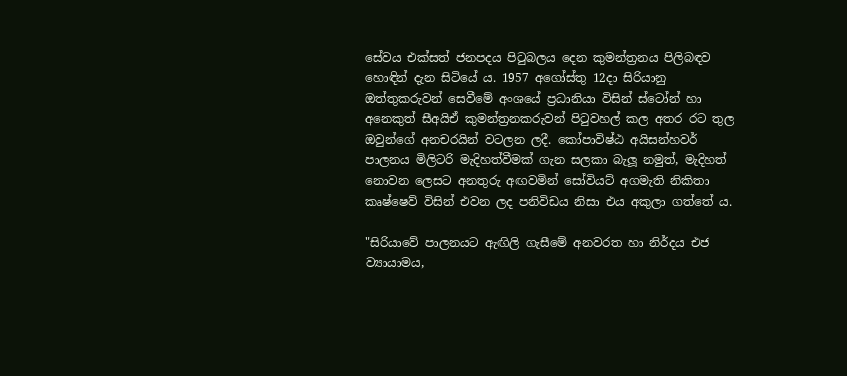සේවය එක්සත් ජනපදය පිටුබලය දෙන කුමන්ත්‍රනය පිලිබඳව හොඳින් දැන සිටියේ ය. 1957 අගෝස්තු 12දා සිරියානු ඔත්තුකරුවන් සෙවීමේ අංශයේ ප්‍රධානියා විසින් ස්ටෝන් හා අනෙකුත් සීඅයිඒ කුමන්ත්‍රනකරුවන් පිටුවහල් කල අතර රට තුල ඔවුන්ගේ අනචරයින් වටලන ලදී. කෝපාවිෂ්ඨ අයිසන්හවර් පාලනය මිලිටරි මැදිහත්වීමක් ගැන සලකා බැලූ නමුත්, මැදිහත් නොවන ලෙසට අනතුරු අඟවමින් සෝවියට් අගමැති නිකිතා කෘෂ්ෂෙව් විසින් එවන ලද පනිවිඩය නිසා එය අකුලා ගත්තේ ය.

"සිරියාවේ පාලනයට ඇඟිලි ගැසීමේ අනවරත හා නිර්දය එජ ව්‍යායාමය,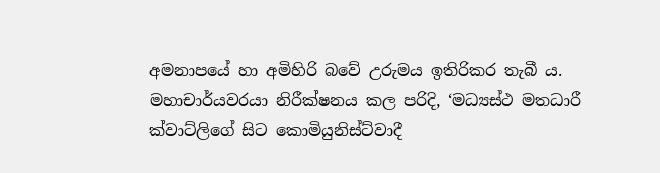අමනාපයේ හා අමිහිරි බවේ උරුමය ඉතිරිකර තැබී ය. මහාචාර්යවරයා නිරීක්ෂනය කල පරිදි, ‘මධ්‍යස්ථ මතධාරී ක්වාට්ලිගේ සිට කොමියුනිස්ට්වාදී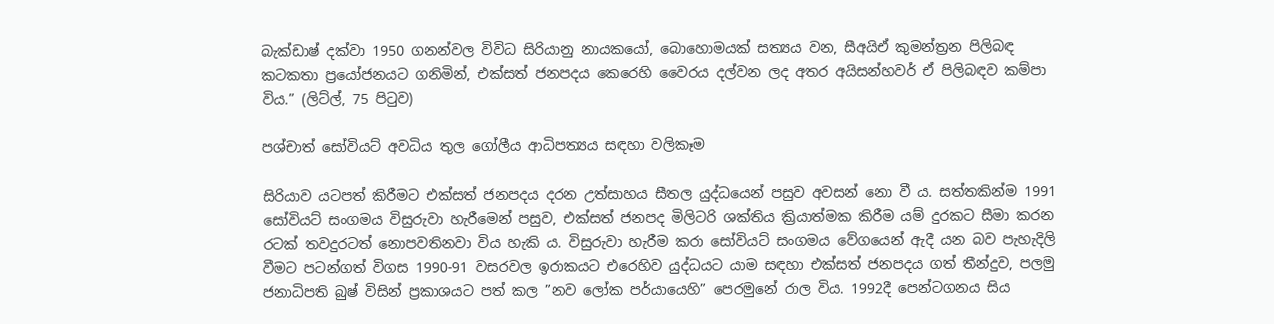බැක්ඩාෂ් දක්වා 1950 ගනන්වල විවිධ සිරියානු නායකයෝ, බොහොමයක් සත්‍යය වන, සීඅයිඒ කුමන්ත්‍රන පිලිබඳ කටකතා ප්‍රයෝජනයට ගනිමින්, එක්සත් ජනපදය කෙරෙහි වෛරය දල්වන ලද අතර අයිසන්හවර් ඒ පිලිබඳව කම්පා විය.” (ලිට්ල්, 75 පිටුව)

පශ්චාත් සෝවියට් අවධිය තුල ගෝලීය ආධිපත්‍යය සඳහා වලිකෑම

සිරියාව යටපත් කිරීමට එක්සත් ජනපදය දරන උත්සාහය සීතල යුද්ධයෙන් පසුව අවසන් නො වී ය. සත්තකින්ම 1991 සෝවියට් සංගමය විසුරුවා හැරීමෙන් පසුව, එක්සත් ජනපද මිලිටරි ශක්තිය ක්‍රියාත්මක කිරීම යම් දුරකට සීමා කරන රටක් තවදුරටත් නොපවතිනවා විය හැකි ය. විසුරුවා හැරීම කරා සෝවියට් සංගමය වේගයෙන් ඇදී යන බව පැහැදිලි වීමට පටන්ගත් විගස 1990-91 වසරවල ඉරාකයට එරෙහිව යුද්ධයට යාම සඳහා එක්සත් ජනපදය ගත් තීන්දුව, පලමු ජනාධිපති බුෂ් විසින් ප්‍රකාශයට පත් කල ”නව ලෝක පර්යායෙහි” පෙරමුනේ රාල විය. 1992දී පෙන්ටගනය සිය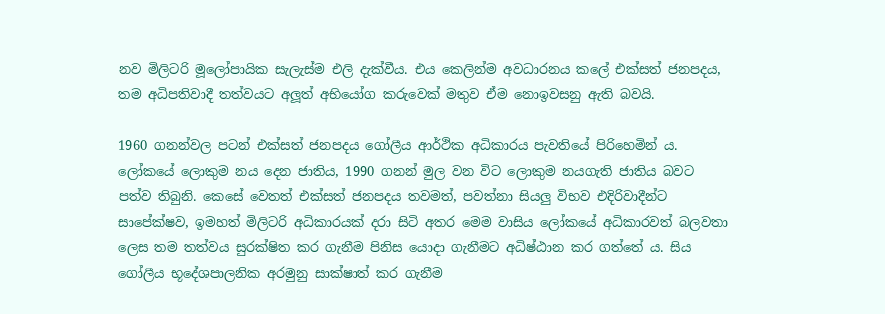නව මිලිටරි මූලෝපායික සැලැස්ම එලි දැක්වීය. එය කෙලින්ම අවධාරනය කලේ එක්සත් ජනපදය, තම අධිපතිවාදී තත්වයට අලූත් අභියෝග කරුවෙක් මතුව ඒම නොඉවසනු ඇති බවයි.

1960 ගනන්වල පටන් එක්සත් ජනපදය ගෝලීය ආර්ථික අධිකාරය පැවතියේ පිරිහෙමින් ය. ලෝකයේ ලොකුම නය දෙන ජාතිය, 1990 ගනන් මුල වන විට ලොකුම නයගැති ජාතිය බවට පත්ව තිබුනි. කෙසේ වෙතත් එක්සත් ජනපදය තවමත්, පවත්නා සියලු විභව එදිරිවාදීන්ට සාපේක්ෂව, ඉමහත් මිලිටරි අධිකාරයක් දරා සිටි අතර මෙම වාසිය ලෝකයේ අධිකාරවත් බලවතා ලෙස තම තත්වය සුරක්ෂිත කර ගැනීම පිනිස යොදා ගැනීමට අධිෂ්ඨාන කර ගත්තේ ය. සිය ගෝලීය භූදේශපාලනික අරමුනු සාක්ෂාත් කර ගැනීම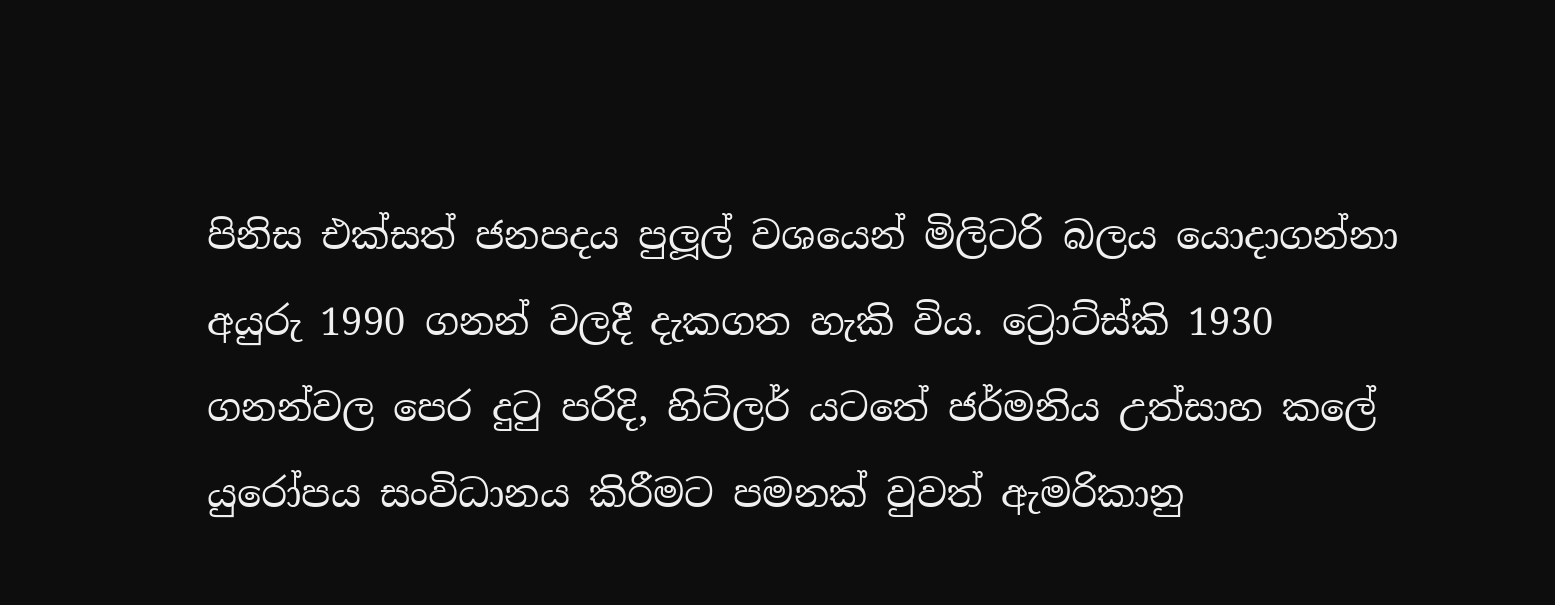පිනිස එක්සත් ජනපදය පුලූල් වශයෙන් මිලිටරි බලය යොදාගන්නා අයුරු 1990 ගනන් වලදී දැකගත හැකි විය. ට්‍රොට්ස්කි 1930 ගනන්වල පෙර දුටු පරිදි, හිට්ලර් යටතේ ජර්මනිය උත්සාහ කලේ යුරෝපය සංවිධානය කිරීමට පමනක් වුවත් ඇමරිකානු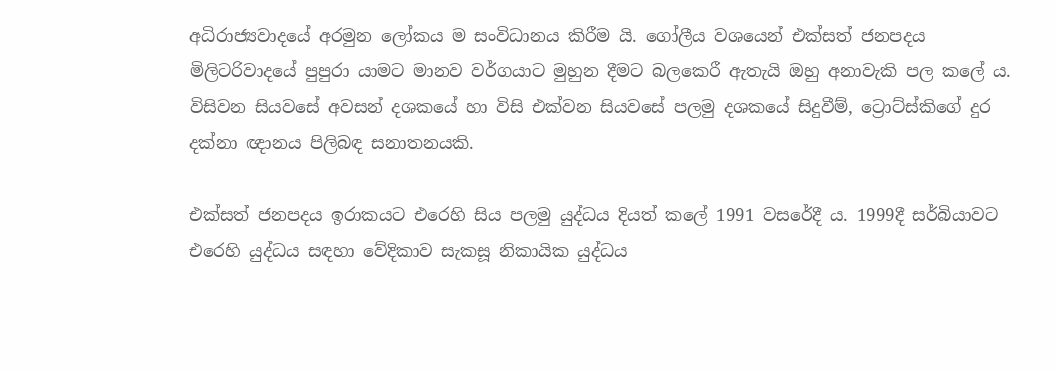අධිරාජ්‍යවාදයේ අරමුන ලෝකය ම සංවිධානය කිරීම යි. ගෝලීය වශයෙන් එක්සත් ජනපදය මිලිටරිවාදයේ පුපුරා යාමට මානව වර්ගයාට මුහුන දීමට බලකෙරී ඇතැයි ඔහු අනාවැකි පල කලේ ය. විසිවන සියවසේ අවසන් දශකයේ හා විසි එක්වන සියවසේ පලමු දශකයේ සිදුවීම්, ට්‍රොට්ස්කිගේ දුර දක්නා ඥානය පිලිබඳ සනාතනයකි.

එක්සත් ජනපදය ඉරාකයට එරෙහි සිය පලමු යුද්ධය දියත් කලේ 1991 වසරේදී ය. 1999දී සර්බියාවට එරෙහි යුද්ධය සඳහා වේදිකාව සැකසූ නිකායික යුද්ධය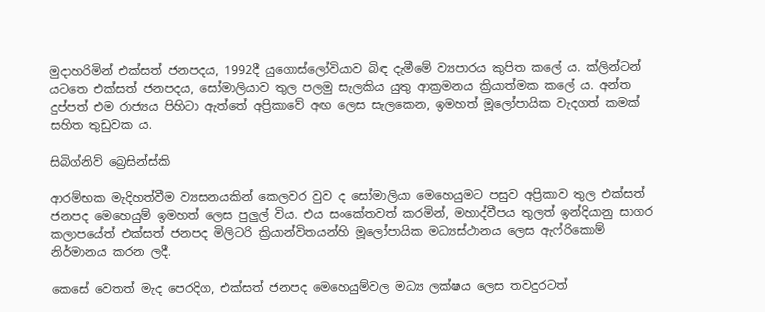මුදාහරිමින් එක්සත් ජනපදය, 1992දී යුගොස්ලෝවියාව බිඳ දැමීමේ ව්‍යපාරය කුපිත කලේ ය. ක්ලින්ටන් යටතෙ එක්සත් ජනපදය, සෝමාලියාව තුල පලමු සැලකිය යුතු ආක්‍රමනය ක්‍රියාත්මක කලේ ය. අන්ත දුප්පත් එම රාජ්‍යය පිහිටා ඇත්තේ අප්‍රිකාවේ අඟ ලෙස සැලකෙන, ඉමහත් මූලෝපායික වැදගත් කමක් සහිත තුඩුවක ය.

සිබිග්නිව් බ්‍රෙසින්ස්කි

ආරම්භක මැදිහත්වීම ව්‍යසනයකින් කෙලවර වුව ද සෝමාලියා මෙහෙයුමට පසුව අප්‍රිකාව තුල එක්සත් ජනපද මෙහෙයුම් ඉමහත් ලෙස පුලුල් විය. එය සංකේතවත් කරමින්, මහාද්වීපය තුලත් ඉන්දියානු සාගර කලාපයේත් එක්සත් ජනපද මිලිටරි ක්‍රියාන්විතයන්හි මූලෝපායික මධ්‍යස්ථානය ලෙස ඇෆ්රිකොම් නිර්මානය කරන ලදී.

කෙසේ වෙතත් මැද පෙරදිග, එක්සත් ජනපද මෙහෙයුම්වල මධ්‍ය ලක්ෂය ලෙස තවදුරටත්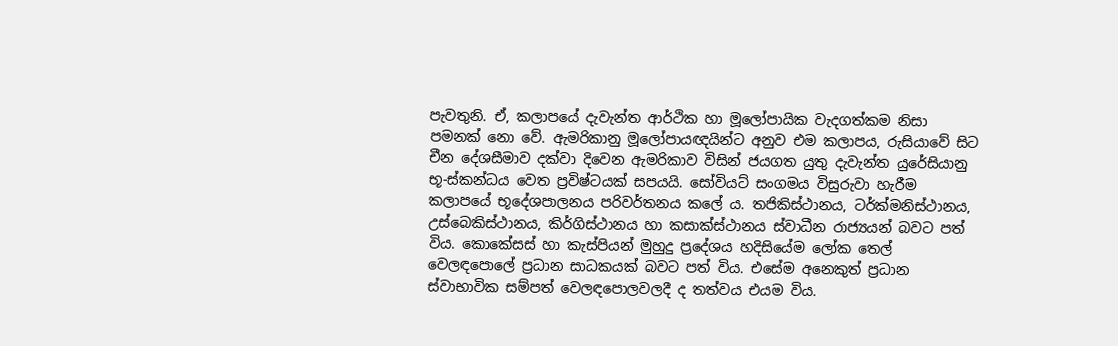පැවතුනි. ඒ, කලාපයේ දැවැන්ත ආර්ථික හා මූලෝපායික වැදගත්කම නිසා පමනක් නො වේ. ඇමරිකානු මූලෝපායඥයින්ට අනුව එම කලාපය, රුසියාවේ සිට චීන දේශසීමාව දක්වා දිවෙන ඇමරිකාව විසින් ජයගත යුතු දැවැන්ත යුරේසියානු භූ-ස්කන්ධය වෙත ප්‍රවිෂ්ටයක් සපයයි. සෝවියට් සංගමය විසුරුවා හැරීම කලාපයේ භූදේශපාලනය පරිවර්තනය කලේ ය. තජිකිස්ථානය, ටර්ක්මනිස්ථානය, උස්බෙකිස්ථානය, කිර්ගිස්ථානය හා කසාක්ස්ථානය ස්වාධීන රාජ්‍යයන් බවට පත් විය. කොකේසස් හා කැස්පියන් මුහුදු ප්‍රදේශය හදිසියේම ලෝක තෙල් වෙලඳපොලේ ප්‍රධාන සාධකයක් බවට පත් විය. එසේම අනෙකුත් ප්‍රධාන ස්වාභාවික සම්පත් වෙලඳපොලවලදී ද තත්වය එයම විය.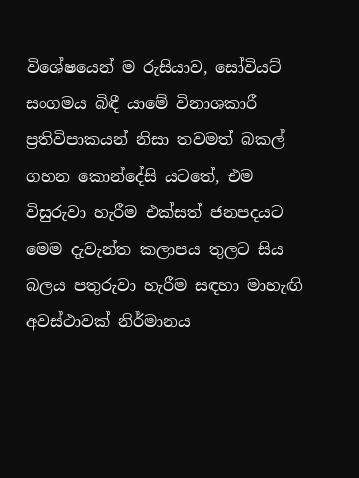විශේෂයෙන් ම රුසියාව, සෝවියට් සංගමය බිඳී යාමේ විනාශකාරී ප්‍රතිවිපාකයන් නිසා තවමත් බකල් ගහන කොන්දේසි යටතේ, එම විසුරුවා හැරීම එක්සත් ජනපදයට මෙම දැවැන්ත කලාපය තුලට සිය බලය පතුරුවා හැරීම සඳහා මාහැඟි අවස්ථාවක් නිර්මානය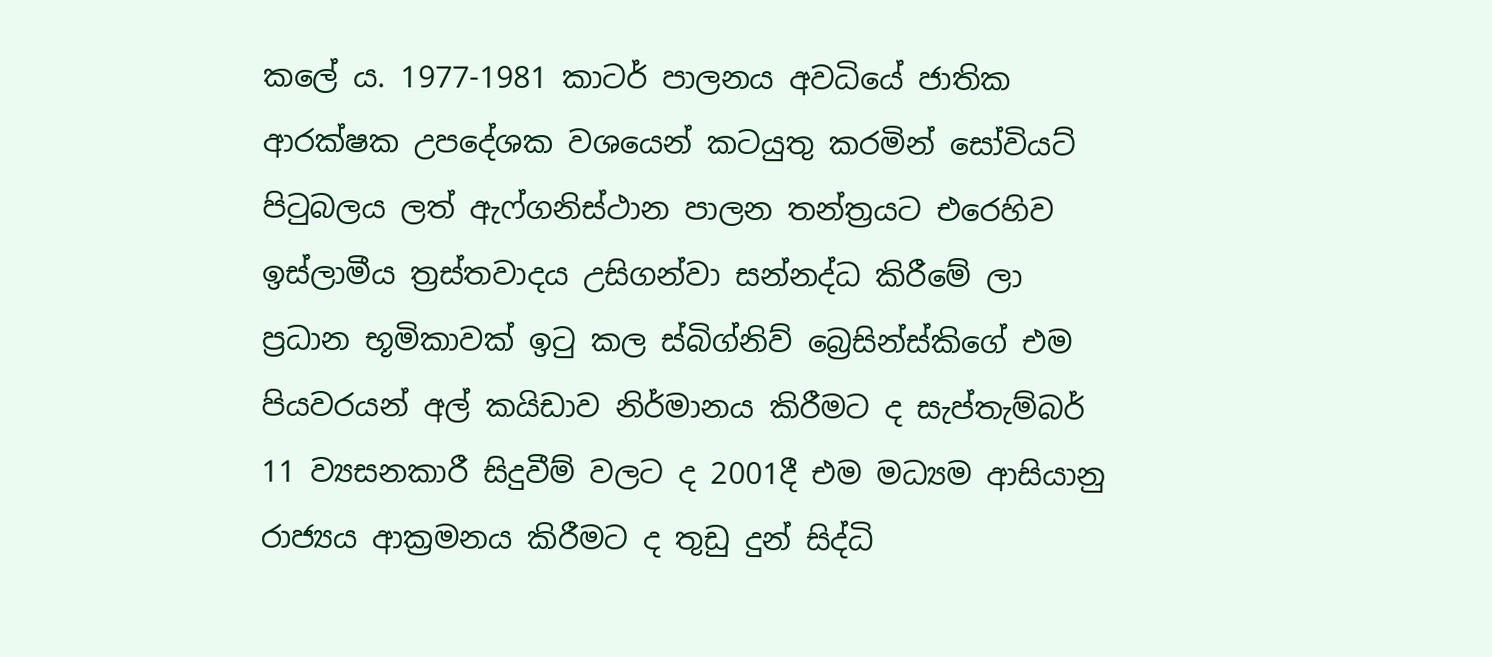කලේ ය. 1977-1981 කාටර් පාලනය අවධියේ ජාතික ආරක්ෂක උපදේශක වශයෙන් කටයුතු කරමින් සෝවියට් පිටුබලය ලත් ඇෆ්ගනිස්ථාන පාලන තන්ත්‍රයට එරෙහිව ඉස්ලාමීය ත්‍රස්තවාදය උසිගන්වා සන්නද්ධ කිරීමේ ලා ප්‍රධාන භූමිකාවක් ඉටු කල ස්බිග්නිව් බ්‍රෙසින්ස්කිගේ එම පියවරයන් අල් කයිඩාව නිර්මානය කිරීමට ද සැප්තැම්බර් 11 ව්‍යසනකාරී සිදුවීම් වලට ද 2001දී එම මධ්‍යම ආසියානු රාජ්‍යය ආක්‍රමනය කිරීමට ද තුඩු දුන් සිද්ධි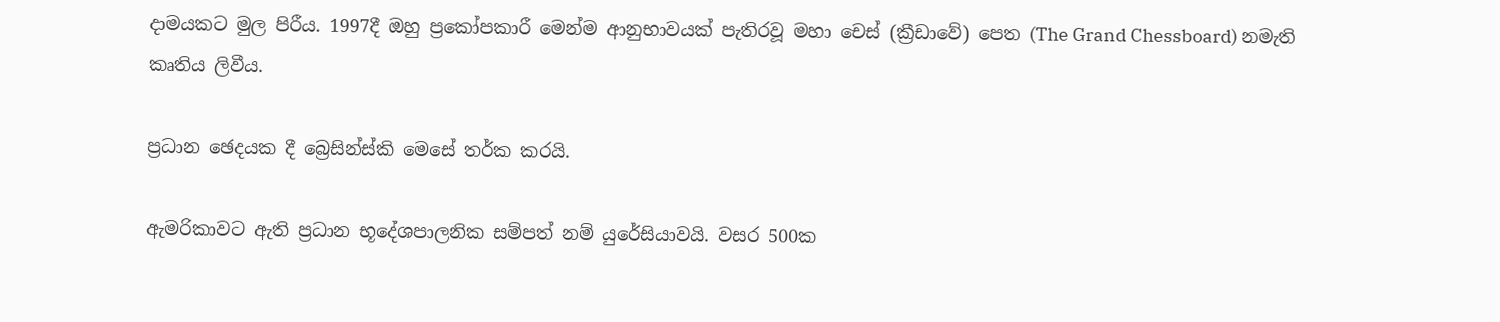දාමයකට මුල පිරීය. 1997දී ඔහු ප්‍රකෝපකාරී මෙන්ම ආනුභාවයක් පැතිරවූ මහා චෙස් (ක්‍රීඩාවේ) පෙත (The Grand Chessboard) නමැති කෘතිය ලිවීය.

ප්‍රධාන ඡෙදයක දී බ්‍රෙසින්ස්කි මෙසේ තර්ක කරයි.

ඇමරිකාවට ඇති ප්‍රධාන භූදේශපාලනික සම්පත් නම් යුරේසියාවයි. වසර 500ක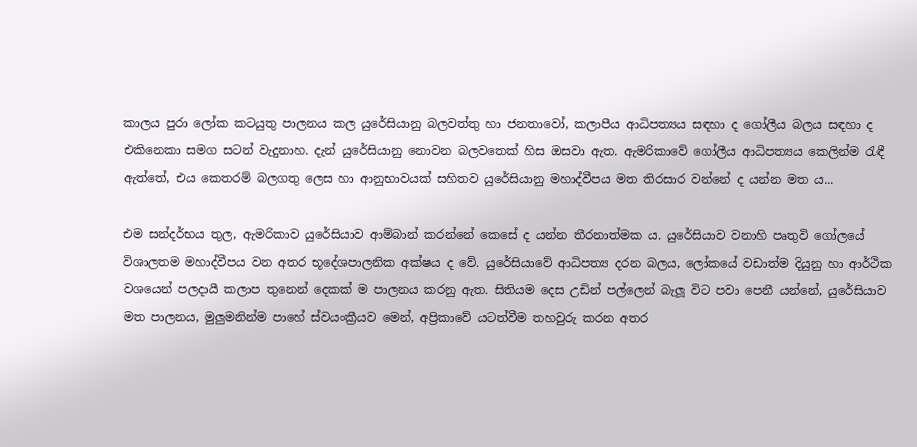කාලය පුරා ලෝක කටයුතු පාලනය කල යුරේසියානු බලවත්තු හා ජනතාවෝ, කලාපීය ආධිපත්‍යය සඳහා ද ගෝලීය බලය සඳහා ද එකිනෙකා සමග සටන් වැදුනාහ. දැන් යුරේසියානු නොවන බලවතෙක් හිස ඔසවා ඇත. ඇමරිකාවේ ගෝලීය ආධිපත්‍යය කෙලින්ම රැඳී ඇත්තේ, එය කෙතරම් බලගතු ලෙස හා ආනුභාවයක් සහිතව යුරේසියානු මහාද්වීපය මත තිරසාර වන්නේ ද යන්න මත ය...

එම සන්දර්භය තුල, ඇමරිකාව යුරේසියාව ආම්බාන් කරන්නේ කෙසේ ද යන්න තීරනාත්මක ය. යුරේසියාව වනාහි පෘතුවි ගෝලයේ විශාලතම මහාද්වීපය වන අතර භූදේශපාලනික අක්ෂය ද වේ. යුරේසියාවේ ආධිපත්‍ය දරන බලය, ලෝකයේ වඩාත්ම දියුනු හා ආර්ථික වශයෙන් පලදායී කලාප තුනෙන් දෙකක් ම පාලනය කරනු ඇත. සිතියම දෙස උඩින් පල්ලෙන් බැලූ විට පවා පෙනී යන්නේ, යුරේසියාව මත පාලනය, මුලුමනින්ම පාහේ ස්වයංක්‍රීයව මෙන්, අප්‍රිකාවේ යටත්වීම තහවුරු කරන අතර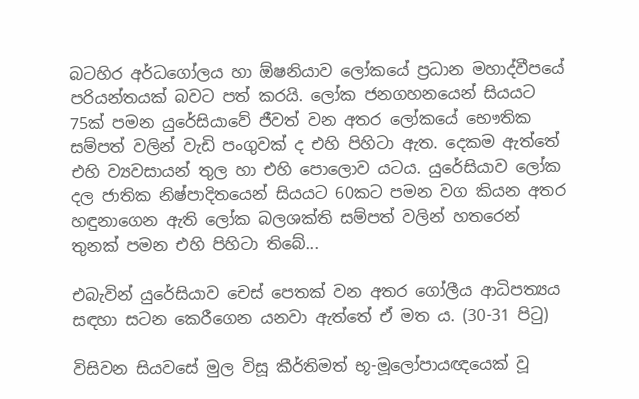බටහිර අර්ධගෝලය හා ඕෂනියාව ලෝකයේ ප්‍රධාන මහාද්වීපයේ පරියන්තයක් බවට පත් කරයි. ලෝක ජනගහනයෙන් සියයට 75ක් පමන යුරේසියාවේ ජීවත් වන අතර ලෝකයේ භෞතික සම්පත් වලින් වැඩි පංගුවක් ද එහි පිහිටා ඇත. දෙකම ඇත්තේ එහි ව්‍යවසායන් තුල හා එහි පොලොව යටය. යුරේසියාව ලෝක දල ජාතික නිෂ්පාදිතයෙන් සියයට 60කට පමන වග කියන අතර හඳුනාගෙන ඇති ලෝක බලශක්ති සම්පත් වලින් හතරෙන් තුනක් පමන එහි පිහිටා තිබේ...

එබැවින් යුරේසියාව චෙස් පෙතක් වන අතර ගෝලීය ආධිපත්‍යය සඳහා සටන කෙරීගෙන යනවා ඇත්තේ ඒ මත ය. (30-31 පිටු)

විසිවන සියවසේ මුල විසූ කීර්තිමත් භූ-මූලෝපායඥයෙක් වූ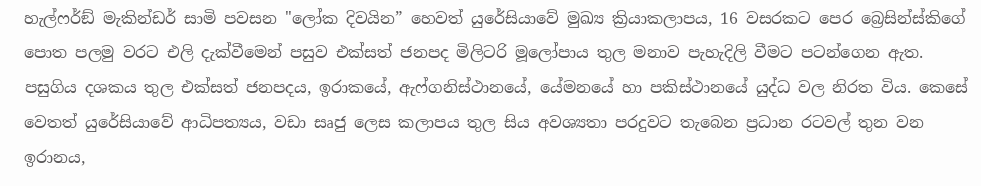හැල්ෆර්ඞ් මැකින්ඩර් සාමි පවසන "ලෝක දිවයින” හෙවත් යුරේසියාවේ මුඛ්‍ය ක්‍රියාකලාපය, 16 වසරකට පෙර බ්‍රෙසින්ස්කිගේ පොත පලමු වරට එලි දැක්වීමෙන් පසුව එක්සත් ජනපද මිලිටරි මූලෝපාය තුල මනාව පැහැදිලි වීමට පටන්ගෙන ඇත. පසුගිය දශකය තුල එක්සත් ජනපදය, ඉරාකයේ, ඇෆ්ගනිස්ථානයේ, යේමනයේ හා පකිස්ථානයේ යුද්ධ වල නිරත විය. කෙසේ වෙතත් යුරේසියාවේ ආධිපත්‍යය, වඩා සෘජු ලෙස කලාපය තුල සිය අවශ්‍යතා පරදුවට තැබෙන ප්‍රධාන රටවල් තුන වන ඉරානය,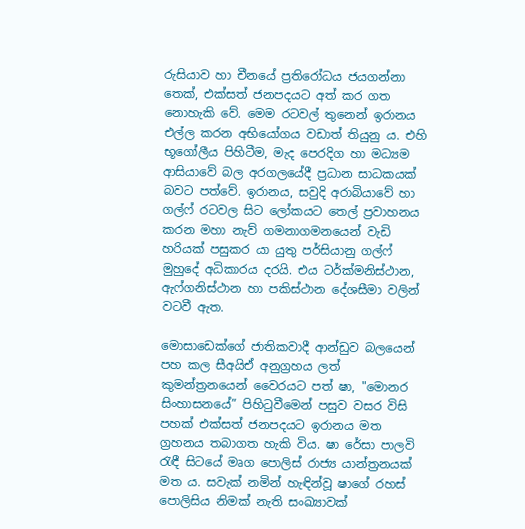රුසියාව හා චීනයේ ප්‍රතිරෝධය ජයගන්නා තෙක්, එක්සත් ජනපදයට අත් කර ගත නොහැකි වේ. මෙම රටවල් තුනෙන් ඉරානය එල්ල කරන අභියෝගය වඩාත් තියුනු ය. එහි භූගෝලීය පිහිටීම, මැද පෙරදිග හා මධ්‍යම ආසියාවේ බල අරගලයේදී ප්‍රධාන සාධකයක් බවට පත්වේ. ඉරානය, සවුදි අරාබියාවේ හා ගල්ෆ් රටවල සිට ලෝකයට තෙල් ප්‍රවාහනය කරන මහා නැව් ගමනාගමනයෙන් වැඩි හරියක් පසුකර යා යුතු පර්සියානු ගල්ෆ් මුහුදේ අධිකාරය දරයි. එය ටර්ක්මනිස්ථාන, ඇෆ්ගනිස්ථාන හා පකිස්ථාන දේශසීමා වලින් වටවී ඇත.

මොසාඩෙක්ගේ ජාතිකවාදී ආන්ඩුව බලයෙන් පහ කල සීඅයිඒ අනුග්‍රහය ලත් කුමන්ත්‍රනයෙන් වෛරයට පත් ෂා, "මොනර සිංහාසනයේ” පිහිටුවීමෙන් පසුව වසර විසි පහක් එක්සත් ජනපදයට ඉරානය මත ග්‍රහනය තබාගත හැකි විය. ෂා රේසා පාලවි රැඳී සිටයේ මෘග පොලිස් රාජ්‍ය යාන්ත්‍රනයක් මත ය. සවැක් නමින් හැඳින්වූ ෂාගේ රහස් පොලිසිය නිමක් නැති සංඛ්‍යාවක්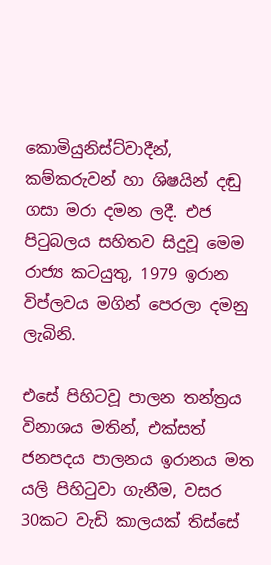කොමියුනිස්ට්වාදීන්, කම්කරුවන් හා ශිෂයින් දඬු ගසා මරා දමන ලදී. එජ පිටුබලය සහිතව සිදුවූ මෙම රාජ්‍ය කටයුතු, 1979 ඉරාන විප්ලවය මගින් පෙරලා දමනු ලැබිනි.

එසේ පිහිටවූ පාලන තන්ත්‍රය විනාශය මතින්, එක්සත් ජනපදය පාලනය ඉරානය මත යලි පිහිටුවා ගැනීම, වසර 30කට වැඩි කාලයක් තිස්සේ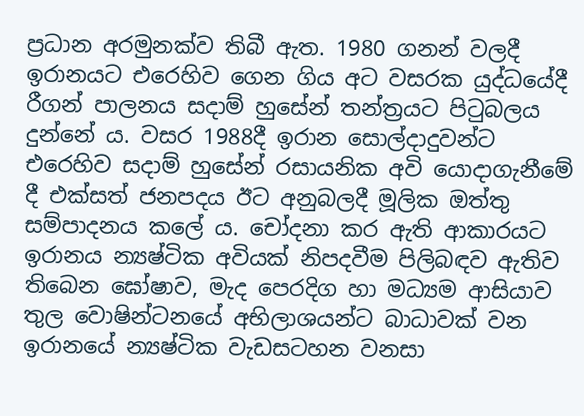ප්‍රධාන අරමුනක්ව තිබී ඇත. 1980 ගනන් වලදී ඉරානයට එරෙහිව ගෙන ගිය අට වසරක යුද්ධයේදී රීගන් පාලනය සදාම් හුසේන් තන්ත්‍රයට පිටුබලය දුන්නේ ය. වසර 1988දී ඉරාන සොල්දාදුවන්ට එරෙහිව සදාම් හුසේන් රසායනික අවි යොදාගැනීමේ දී එක්සත් ජනපදය ඊට අනුබලදී මූලික ඔත්තු සම්පාදනය කලේ ය. චෝදනා කර ඇති ආකාරයට ඉරානය න්‍යෂ්ටික අවියක් නිපදවීම පිලිබඳව ඇතිව තිබෙන ඝෝෂාව, මැද පෙරදිග හා මධ්‍යම ආසියාව තුල වොෂින්ටනයේ අභිලාශයන්ට බාධාවක් වන ඉරානයේ න්‍යෂ්ටික වැඩසටහන වනසා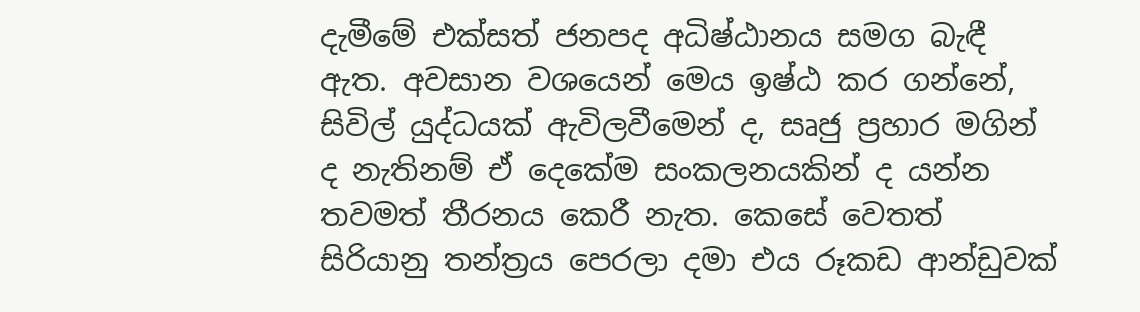දැමීමේ එක්සත් ජනපද අධිෂ්ඨානය සමග බැඳී ඇත. අවසාන වශයෙන් මෙය ඉෂ්ඨ කර ගන්නේ, සිවිල් යුද්ධයක් ඇවිලවීමෙන් ද, සෘජු ප්‍රහාර මගින් ද නැතිනම් ඒ දෙකේම සංකලනයකින් ද යන්න තවමත් තීරනය කෙරී නැත. කෙසේ වෙතත් සිරියානු තන්ත්‍රය පෙරලා දමා එය රූකඩ ආන්ඩුවක්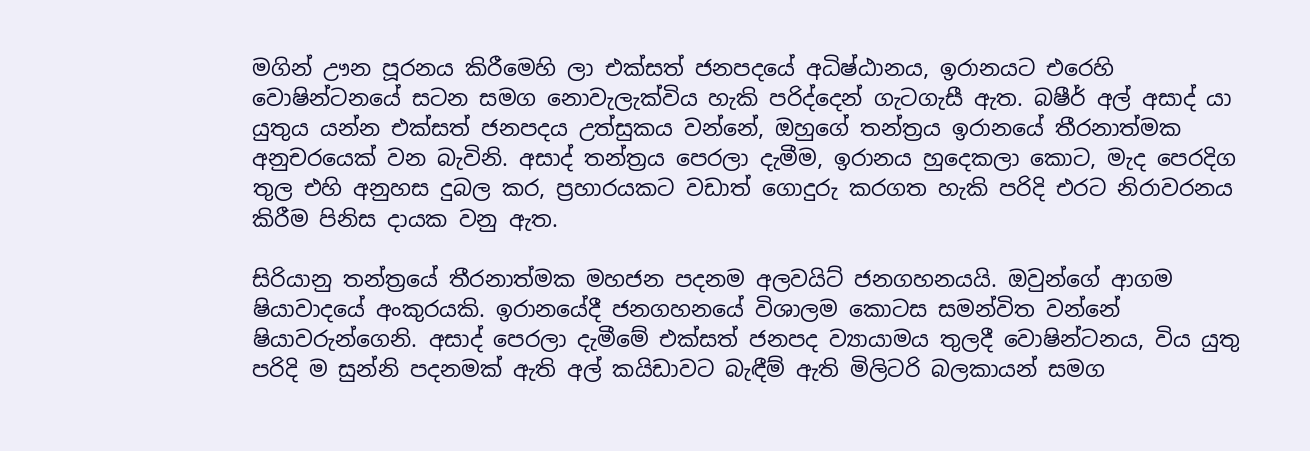මගින් ඌන පූරනය කිරීමෙහි ලා එක්සත් ජනපදයේ අධිෂ්ඨානය, ඉරානයට එරෙහි වොෂින්ටනයේ සටන සමග නොවැලැක්විය හැකි පරිද්දෙන් ගැටගැසී ඇත. බෂීර් අල් අසාද් යා යුතුය යන්න එක්සත් ජනපදය උත්සුකය වන්නේ, ඔහුගේ තන්ත්‍රය ඉරානයේ තීරනාත්මක අනුචරයෙක් වන බැවිනි. අසාද් තන්ත්‍රය පෙරලා දැමීම, ඉරානය හුදෙකලා කොට, මැද පෙරදිග තුල එහි අනුහස දුබල කර, ප්‍රහාරයකට වඩාත් ගොදුරු කරගත හැකි පරිදි එරට නිරාවරනය කිරීම පිනිස දායක වනු ඇත.

සිරියානු තන්ත්‍රයේ තීරනාත්මක මහජන පදනම අලවයිට් ජනගහනයයි. ඔවුන්ගේ ආගම ෂියාවාදයේ අංකුරයකි. ඉරානයේදී ජනගහනයේ විශාලම කොටස සමන්විත වන්නේ ෂියාවරුන්ගෙනි. අසාද් පෙරලා දැමීමේ එක්සත් ජනපද ව්‍යායාමය තුලදී වොෂින්ටනය, විය යුතු පරිදි ම සුන්නි පදනමක් ඇති අල් කයිඩාවට බැඳීම් ඇති මිලිටරි බලකායන් සමග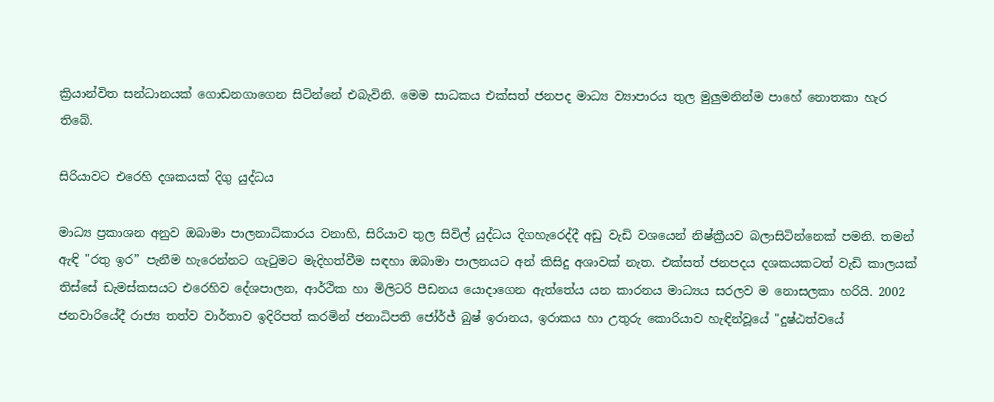ක්‍රියාන්විත සන්ධානයක් ගොඩනගාගෙන සිටින්නේ එබැවිනි. මෙම සාධකය එක්සත් ජනපද මාධ්‍ය ව්‍යාපාරය තුල මුලුමනින්ම පාහේ නොතකා හැර තිබේ.

සිරියාවට එරෙහි දශකයක් දිගු යුද්ධය

මාධ්‍ය ප්‍රකාශන අනුව ඔබාමා පාලනාධිකාරය වනාහි, සිරියාව තුල සිවිල් යුද්ධය දිගහැරෙද්දී අඩු වැඩි වශයෙන් නිෂ්ක්‍රීයව බලාසිටින්නෙක් පමනි. තමන් ඇඳි "රතු ඉර” පැනීම හැරෙන්නට ගැටුමට මැදිහත්වීම සඳහා ඔබාමා පාලනයට අන් කිසිදු අශාවක් නැත. එක්සත් ජනපදය දශකයකටත් වැඩි කාලයක් තිස්සේ ඩැමස්කසයට එරෙහිව දේශපාලන, ආර්ථික හා මිලිටරි පීඩනය යොදාගෙන ඇත්තේය යන කාරනය මාධ්‍යය සරලව ම නොසලකා හරියි. 2002 ජනවාරියේදී රාජ්‍ය තත්ව වාර්තාව ඉදිරිපත් කරමින් ජනාධිපති ජෝර්ජ් බුෂ් ඉරානය, ඉරාකය හා උතුරු කොරියාව හැඳින්වූයේ "දුෂ්ඨත්වයේ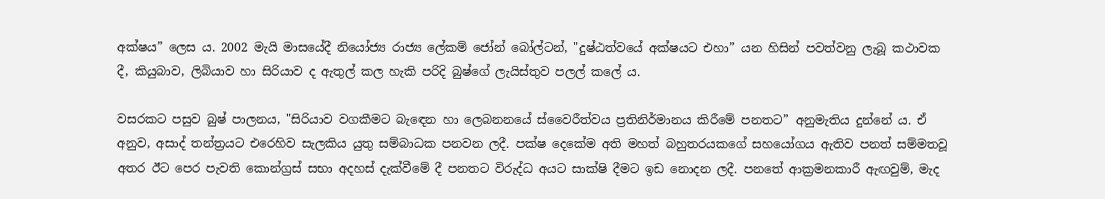අක්ෂය” ලෙස ය. 2002 මැයි මාසයේදී නියෝජ්‍ය රාජ්‍ය ලේකම් ජෝන් බෝල්ටන්, "දුෂ්ඨත්වයේ අක්ෂයට එහා” යන හිසින් පවත්වනු ලැබූ කථාවක දී, කියුබාව, ලිබියාව හා සිරියාව ද ඇතුල් කල හැකි පරිදි බුෂ්ගේ ලැයිස්තුව පලල් කලේ ය.

වසරකට පසුව බුෂ් පාලනය, "සිරියාව වගකීමට බැඳෙන හා ලෙබනනයේ ස්වෛරීත්වය ප්‍රතිනිර්මානය කිරීමේ පනතට” අනුමැතිය දුන්නේ ය. ඒ අනුව, අසාද් තන්ත්‍රයට එරෙහිව සැලකිය යුතු සම්බාධක පනවන ලදී. පක්ෂ දෙකේම අති මහත් බහුතරයකගේ සහයෝගය ඇතිව පනත් සම්මතවූ අතර ඊට පෙර පැවති කොන්ග්‍රස් සභා අදහස් දැක්වීමේ දී පනතට විරුද්ධ අයට සාක්ෂි දීමට ඉඩ නොදන ලදී. පනතේ ආක්‍රමනකාරී ඇඟවුම්, මැද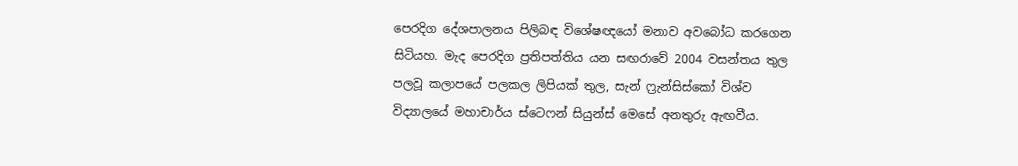පෙරදිග දේශපාලනය පිලිබඳ විශේෂඥයෝ මනාව අවබෝධ කරගෙන සිටියහ. මැද පෙරදිග ප්‍රතිපත්තිය යන සඟරාවේ 2004 වසන්තය තුල පලවූ කලාපයේ පලකල ලිපියක් තුල, සැන් ෆ්‍රැන්සිස්කෝ විශ්ව විද්‍යාලයේ මහාචාර්ය ස්ටෙෆන් සියුන්ස් මෙසේ අනතුරු ඇඟවීය.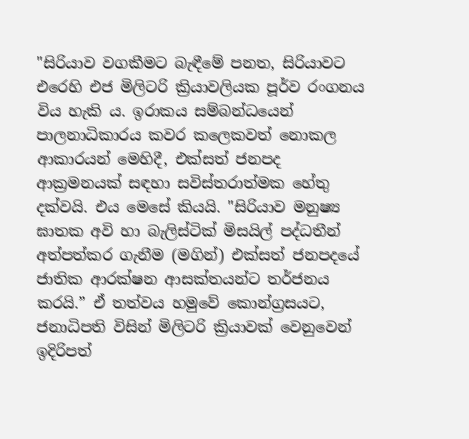"සිරියාව වගකීමට බැඳීමේ පනත, සිරියාවට එරෙහි එජ මිලිටරි ක්‍රියාවලියක පූර්ව රංගනය විය හැකි ය. ඉරාකය සම්බන්ධයෙන් පාලනාධිකාරය කවර කලෙකවත් නොකල ආකාරයන් මෙහිදී, එක්සත් ජනපද ආක්‍රමනයක් සඳහා සවිස්තරාත්මක හේතු දක්වයි. එය මෙසේ කියයි. "සිරියාව මනුෂ්‍ය ඝාතක අවි හා බැලිස්ටික් මිසයිල් පද්ධතීන් අත්පත්කර ගැනීම (මගින්) එක්සත් ජනපදයේ ජාතික ආරක්ෂන ආසක්තයන්ට තර්ජනය කරයි.” ඒ තත්වය හමුවේ කොන්ග්‍රසයට, ජනාධිපති විසින් මිලිටරි ක්‍රියාවක් වෙනුවෙන් ඉදිරිපත්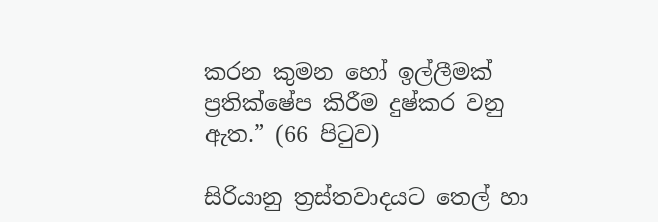කරන කුමන හෝ ඉල්ලීමක් ප්‍රතික්ෂේප කිරීම දුෂ්කර වනු ඇත.” (66 පිටුව)

සිරියානු ත්‍රස්තවාදයට තෙල් හා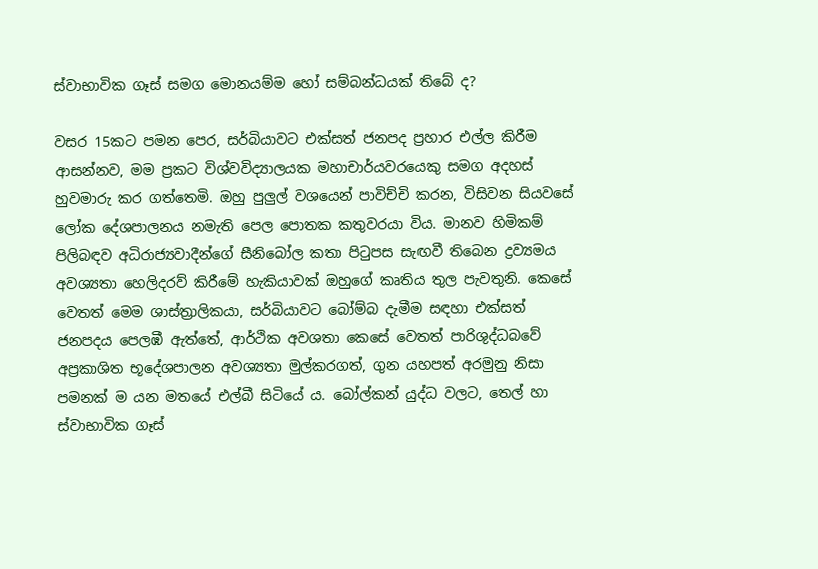ස්වාභාවික ගෑස් සමග මොනයම්ම හෝ සම්බන්ධයක් තිබේ ද?

වසර 15කට පමන පෙර, සර්බියාවට එක්සත් ජනපද ප්‍රහාර එල්ල කිරීම ආසන්නව, මම ප්‍රකට විශ්වවිද්‍යාලයක මහාචාර්යවරයෙකු සමග අදහස් හුවමාරු කර ගත්තෙමි. ඔහු පුලුල් වශයෙන් පාවිච්චි කරන, විසිවන සියවසේ ලෝක දේශපාලනය නමැති පෙල පොතක කතුවරයා විය. මානව හිමිකම් පිලිබඳව අධිරාජ්‍යවාදීන්ගේ සීනිබෝල කතා පිටුපස සැඟවී තිබෙන ද්‍රව්‍යමය අවශ්‍යතා හෙලිදරව් කිරීමේ හැකියාවක් ඔහුගේ කෘතිය තුල පැවතුනි. කෙසේ වෙතත් මෙම ශාස්ත්‍රාලිකයා, සර්බියාවට බෝම්බ දැමීම සඳහා එක්සත් ජනපදය පෙලඹී ඇත්තේ, ආර්ථික අවශතා කෙසේ වෙතත් පාරිශුද්ධබවේ අප්‍රකාශිත භූදේශපාලන අවශ්‍යතා මුල්කරගත්, ගුන යහපත් අරමුනු නිසා පමනක් ම යන මතයේ එල්බී සිටියේ ය. බෝල්කන් යුද්ධ වලට, තෙල් හා ස්වාභාවික ගෑස්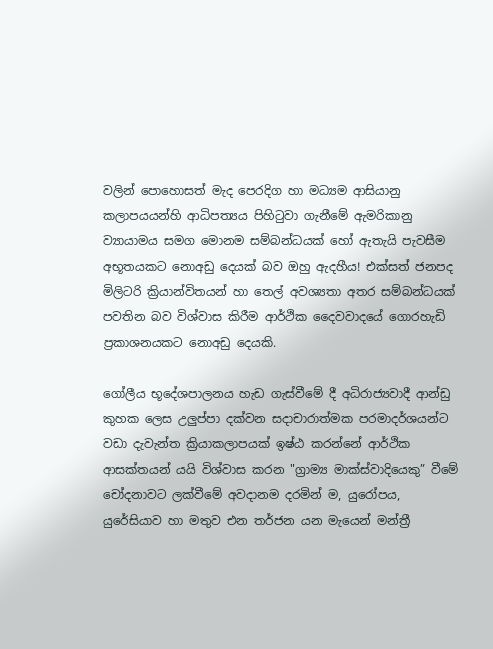වලින් පොහොසත් මැද පෙරදිග හා මධ්‍යම ආසියානු කලාපයයන්හි ආධිපත්‍යය පිහිටුවා ගැනීමේ ඇමරිකානු ව්‍යායාමය සමග මොනම සම්බන්ධයක් හෝ ඇතැයි පැවසීම අභූතයකට නොඅඩු දෙයක් බව ඔහු ඇදහීය! එක්සත් ජනපද මිලිටරි ක්‍රියාන්විතයන් හා තෙල් අවශ්‍යතා අතර සම්බන්ධයක් පවතින බව විශ්වාස කිරීම ආර්ථික දෛවවාදයේ ගොරහැඩි ප්‍රකාශනයකට නොඅඩු දෙයකි.

ගෝලීය භූදේශපාලනය හැඩ ගැස්වීමේ දී අධිරාජ්‍යවාදී ආන්ඩු කුහක ලෙස උලුප්පා දක්වන සදාචාරාත්මක පරමාදර්ශයන්ට වඩා දැවැන්ත ක්‍රියාකලාපයක් ඉෂ්ඨ කරන්නේ ආර්ථික ආසක්තයන් යයි විශ්වාස කරන "ග්‍රාම්‍ය මාක්ස්වාදියෙකු” වීමේ චෝදනාවට ලක්වීමේ අවදානම දරමින් ම, යුරෝපය, යුරේසියාව හා මතුව එන තර්ජන යන මැයෙන් මන්ත්‍රී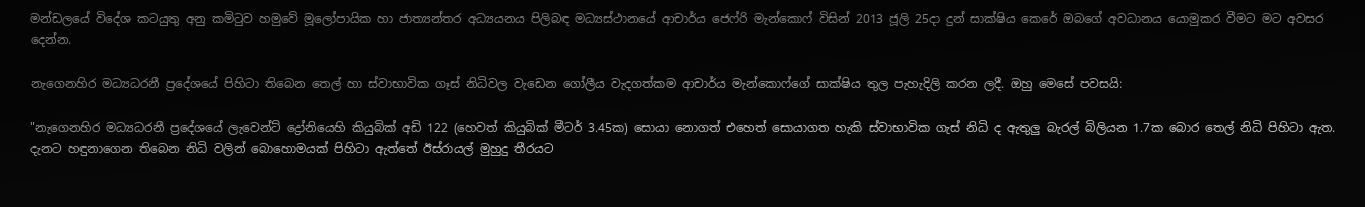මන්ඩලයේ විදේශ කටයුතු අනු කමිටුව හමුවේ මූලෝපායික හා ජාත්‍යන්තර අධ්‍යයනය පිලිබඳ මධ්‍යස්ථානයේ ආචාර්ය ජෙෆ්රි මැන්කොෆ් විසින් 2013 ජූලි 25දා දුන් සාක්ෂිය කෙරේ ඔබගේ අවධානය යොමුකර වීමට මට අවසර දෙන්න.

නැගෙනහිර මධ්‍යධරනී ප්‍රදේශයේ පිහිටා තිබෙන තෙල් හා ස්වාභාවික ගෑස් නිධිවල වැඩෙන ගෝලීය වැදගත්කම ආචාර්ය මැන්කොෆ්ගේ සාක්ෂිය තුල පැහැදිලි කරන ලදී. ඔහු මෙසේ පවසයි:

"නැගෙනහිර මධ්‍යධරනී ප්‍රදේශයේ ලැවෙන්ට් ද්‍රෝනියෙහි කියුබික් අඩි 122 (හෙවත් කියුබික් මීටර් 3.45ක) සොයා නොගත් එහෙත් සොයාගත හැකි ස්වාභාවික ගැස් නිධි ද ඇතුලු බැරල් බිලියන 1.7ක බොර තෙල් නිධි පිහිටා ඇත. දැනට හඳුනාගෙන තිබෙන නිධි වලින් බොහොමයක් පිහිටා ඇත්තේ ඊස්රායල් මුහුදු තීරයට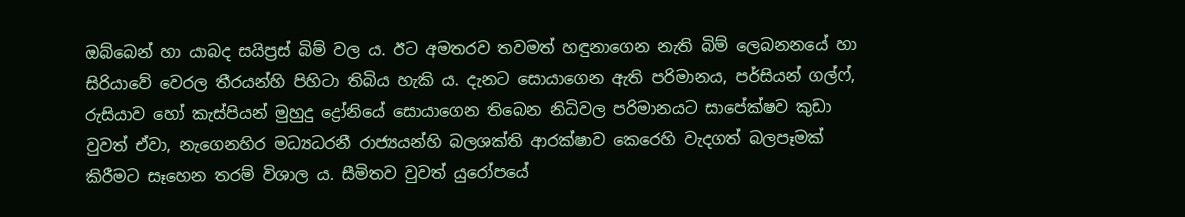ඔබ්බෙන් හා යාබද සයිප්‍රස් බිම් වල ය. ඊට අමතරව තවමත් හඳුනාගෙන නැති බිම් ලෙබනනයේ හා සිරියාවේ වෙරල තීරයන්හි පිහිටා තිබිය හැකි ය. දැනට සොයාගෙන ඇති පරිමානය, පර්සියන් ගල්ෆ්, රුසියාව හෝ කැස්පියන් මුහුදු ද්‍රෝනියේ සොයාගෙන තිබෙන නිධිවල පරිමානයට සාපේක්ෂව කුඩා වුවත් ඒවා, නැගෙනහිර මධ්‍යධරනී රාජ්‍යයන්හි බලශක්ති ආරක්ෂාව කෙරෙහි වැදගත් බලපෑමක් කිරීමට සෑහෙන තරම් විශාල ය. සීමිතව වුවත් යුරෝපයේ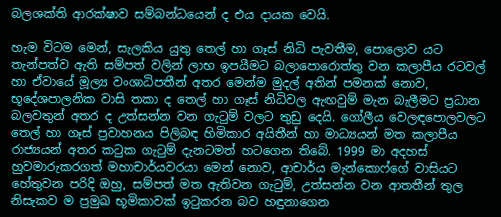බලශක්ති ආරක්ෂාව සම්බන්ධයෙන් ද එය දායක වෙයි.

හැම විටම මෙන්, සැලකිය යුතු තෙල් හා ගෑස් නිධි පැවතීම, පොලොව යට තැන්පත්ව ඇති සම්පත් වලින් ලාභ ඉපයීමට බලාපොරොත්තු වන කලාපීය රටවල් හා ඒවායේ මූල්‍ය වංශාධිපතීන් අතර මෙන්ම මුදල් අතින් පමනක් නොව, භූදේශපාලනික වාසි තකා ද තෙල් හා ගෑස් නිධිවල ඇඟවුම් මැන බැලීමට ප්‍රධාන බලවතුන් අතර ද උත්සන්න වන ගැටුම් වලට තුඩු දෙයි. ගෝලීය වෙලඳපොලවලට තෙල් හා ගෑස් ප්‍රවාහනය පිලිබඳ හිමිකාර අයිතීන් හා මාධ්‍යයන් මත කලාපීය රාජ්‍යයන් අතර කටුක ගැටුම් දැනටමත් හටගෙන තිබේ. 1999 මා අදහස් හුවමාරුකරගත් මහාචාර්යවරයා මෙන් නොව, ආචාර්ය මැන්කොෆ්ගේ වාසියට හේතුවන පරිදි ඔහු, සම්පත් මත ඇතිවන ගැටුම්, උත්සන්න වන ආතතීන් තුල නිසැකව ම ප්‍රමුඛ භූමිකාවක් ඉටුකරන බව හඳුනාගෙන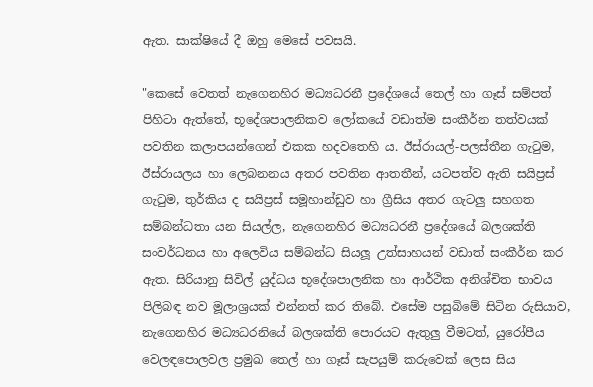ඇත. සාක්ෂියේ දී ඔහු මෙසේ පවසයි.

"කෙසේ වෙතත් නැගෙනහිර මධ්‍යධරනී ප්‍රදේශයේ තෙල් හා ගෑස් සම්පත් පිහිටා ඇත්තේ, භූදේශපාලනිකව ලෝකයේ වඩාත්ම සංකීර්න තත්වයක් පවතින කලාපයන්ගෙන් එකක හදවතෙහි ය. ඊස්රායල්-පලස්තීන ගැටුම, ඊස්රායලය හා ලෙබනනය අතර පවතින ආතතීන්, යටපත්ව ඇති සයිප්‍රස් ගැටුම, තුර්කිය ද සයිප්‍රස් සමූහාන්ඩුව හා ග්‍රීසිය අතර ගැටලු සහගත සම්බන්ධතා යන සියල්ල, නැගෙනහිර මධ්‍යධරනී ප්‍රදේශයේ බලශක්ති සංවර්ධනය හා අලෙවිය සම්බන්ධ සියලූ උත්සාහයන් වඩාත් සංකීර්න කර ඇත. සිරියානු සිවිල් යුද්ධය භූදේශපාලනික හා ආර්ථික අනිශ්චිත භාවය පිලිබඳ නව මූලාශ්‍රයක් එන්නත් කර තිබේ. එසේම පසුබිමේ සිටින රුසියාව, නැගෙනහිර මධ්‍යධරනියේ බලශක්ති පොරයට ඇතුලු වීමටත්, යුරෝපීය වෙලඳපොලවල ප්‍රමුඛ තෙල් හා ගෑස් සැපයුම් කරුවෙක් ලෙස සිය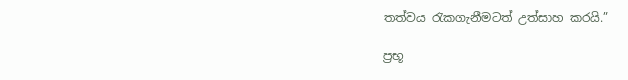තත්වය රැකගැනීමටත් උත්සාහ කරයි.”

ප්‍රභූ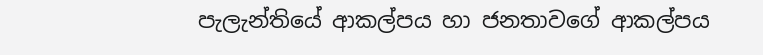පැලැන්තියේ ආකල්පය හා ජනතාවගේ ආකල්පය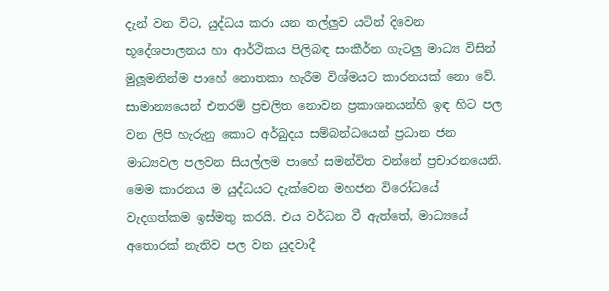දැන් වන විට, යුද්ධය කරා යන තල්ලුව යටින් දිවෙන භූදේශපාලනය හා ආර්ථිකය පිලිබඳ සංකීර්න ගැටලු මාධ්‍ය විසින් මුලූමනින්ම පාහේ නොතකා හැරීම විශ්මයට කාරනයක් නො වේ. සාමාන්‍යයෙන් එතරම් ප්‍රචලිත නොවන ප්‍රකාශනයන්හි ඉඳ හිට පල වන ලිපි හැරුනු කොට අර්බුදය සම්බන්ධයෙන් ප්‍රධාන ජන මාධ්‍යවල පලවන සියල්ලම පාහේ සමන්විත වන්නේ ප්‍රචාරනයෙනි. මෙම කාරනය ම යුද්ධයට දැක්වෙන මහජන විරෝධයේ වැදගත්කම ඉස්මතු කරයි. එය වර්ධන වී ඇත්තේ, මාධ්‍යයේ අතොරක් නැතිව පල වන යුදවාදී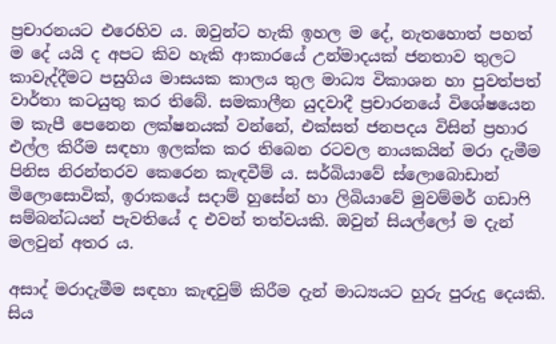ප්‍රචාරනයට එරෙහිව ය. ඔවුන්ට හැකි ඉහල ම දේ, නැතහොත් පහත් ම දේ යයි ද අපට කිව හැකි ආකාරයේ උන්මාදයක් ජනතාව තුලට කාවැද්දීමට පසුගිය මාසයක කාලය තුල මාධ්‍ය විකාශන හා පුවත්පත් වාර්තා කටයුතු කර තිබේ. සමකාලීන යුදවාදී ප්‍රචාරනයේ විශේෂයෙන ම කැපී පෙනෙන ලක්ෂනයක් වන්නේ, එක්සත් ජනපදය විසින් ප්‍රහාර එල්ල කිරීම සඳහා ඉලක්ක කර තිබෙන රටවල නායකයින් මරා දැමීම පිනිස නිරන්තරව කෙරෙන කැඳවීම් ය. සර්බියාවේ ස්ලොබොඩාන් මිලොසොවික්, ඉරාකයේ සදාම් හුසේන් හා ලිබියාවේ මුවම්මර් ගඩාෆි සම්බන්ධයන් පැවතියේ ද එවන් තත්වයකි. ඔවුන් සියල්ලෝ ම දැන් මලවුන් අතර ය.

අසාද් මරාදැමීම සඳහා කැඳවුම් කිරීම දැන් මාධ්‍යයට හුරු පුරුදු දෙයකි. සිය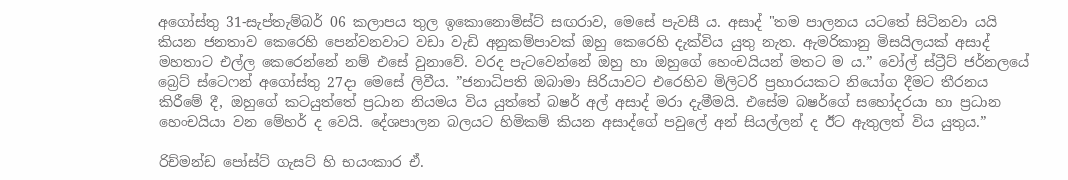අගෝස්තු 31-සැප්තැම්බර් 06 කලාපය තුල ඉකොනොමිස්ට් සඟරාව, මෙසේ පැවසී ය. අසාද් "තම පාලනය යටතේ සිටිනවා යයි කියන ජනතාව කෙරෙහි පෙන්වනවාට වඩා වැඩි අනුකම්පාවක් ඔහු කෙරෙහි දැක්විය යුතු නැත. ඇමරිකානු මිසයිලයක් අසාද් මහතාට එල්ල කෙරෙන්නේ නම් එසේ වුනාවේ. වරද පැටවෙන්නේ ඔහු හා ඔහුගේ හෙංචයියන් මතට ම ය.” වෝල් ස්ට්‍රීට් ජර්නලයේ බ්‍රෙට් ස්ටෙෆන් අගෝස්තු 27දා මෙසේ ලිවීය. ”ජනාධිපති ඔබාමා සිරියාවට එරෙහිව මිලිටරි ප්‍රහාරයකට නියෝග දීමට තීරනය කිරීමේ දී, ඔහුගේ කටයුත්තේ ප්‍රධාන නියමය විය යුත්තේ බෂර් අල් අසාද් මරා දැමීමයි. එසේම බෂර්ගේ සහෝදරයා හා ප්‍රධාන හෙංචයියා වන මේහර් ද වෙයි. දේශපාලන බලයට හිමිකම් කියන අසාද්ගේ පවුලේ අන් සියල්ලන් ද ඊට ඇතුලත් විය යුතුය.”

රිච්මන්ඩ පෝස්ට් ගැසට් හි භයංකාර ඒ.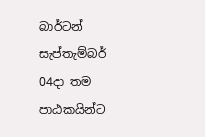බාර්ටන් සැප්තැම්බර් 04දා තම පාඨකයින්ට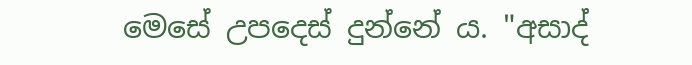මෙසේ උපදෙස් දුන්නේ ය. "අසාද්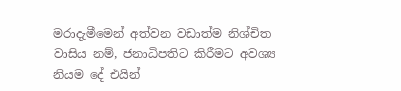මරාදැමීමෙන් අත්වන වඩාත්ම නිශ්චිත වාසිය නම්, ජනාධිපතිට කිරීමට අවශ්‍ය නියම දේ එයින්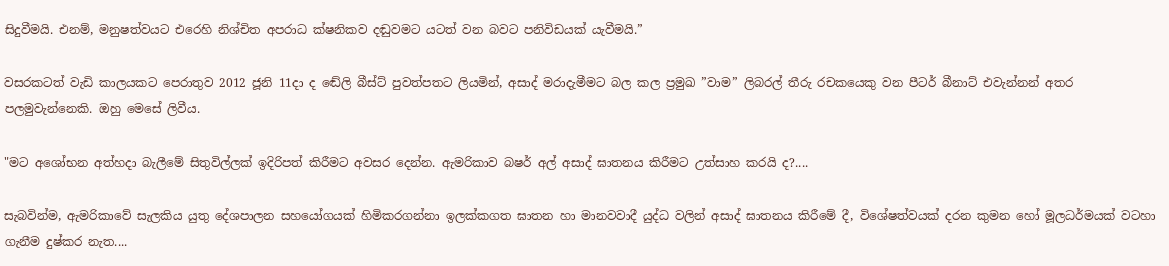සිදුවීමයි. එනම්, මනුෂත්වයට එරෙහි නිශ්චිත අපරාධ ක්ෂනිකව දඬුවමට යටත් වන බවට පනිවිඩයක් යැවීමයි.”

වසරකටත් වැඩි කාලයකට පෙරාතුව 2012 ජූනි 11දා ද ඬේලි බීස්ට් පුවත්පතට ලියමින්, අසාද් මරාදැමීමට බල කල ප්‍රමුඛ ”වාම” ලිබරල් තීරු රචකයෙකු වන පීටර් බීනාට් එවැන්නන් අතර පලමුවැන්නෙකි. ඔහු මෙසේ ලිවීය.

"මට අශෝභන අත්හදා බැලීමේ සිතුවිල්ලක් ඉදිරිපත් කිරීමට අවසර දෙන්න. ඇමරිකාව බෂර් අල් අසාද් ඝාතනය කිරීමට උත්සාහ කරයි ද?....

සැබවින්ම, ඇමරිකාවේ සැලකිය යුතු දේශපාලන සහයෝගයක් හිමිකරගන්නා ඉලක්කගත ඝාතන හා මානවවාදී යුද්ධ වලින් අසාද් ඝාතනය කිරීමේ දී, විශේෂත්වයක් දරන කුමන හෝ මූලධර්මයක් වටහා ගැනීම දුෂ්කර නැත....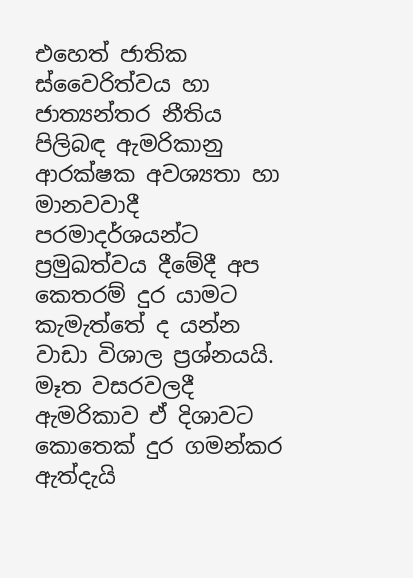එහෙත් ජාතික ස්වෛරිත්වය හා ජාත්‍යන්තර නීතිය පිලිබඳ ඇමරිකානු ආරක්ෂක අවශ්‍යතා හා මානවවාදී පරමාදර්ශයන්ට ප්‍රමුඛත්වය දීමේදී අප කෙතරම් දුර යාමට කැමැත්තේ ද යන්න වාඩා විශාල ප්‍රශ්නයයි. මෑත වසරවලදී ඇමරිකාව ඒ දිශාවට කොතෙක් දුර ගමන්කර ඇත්දැයි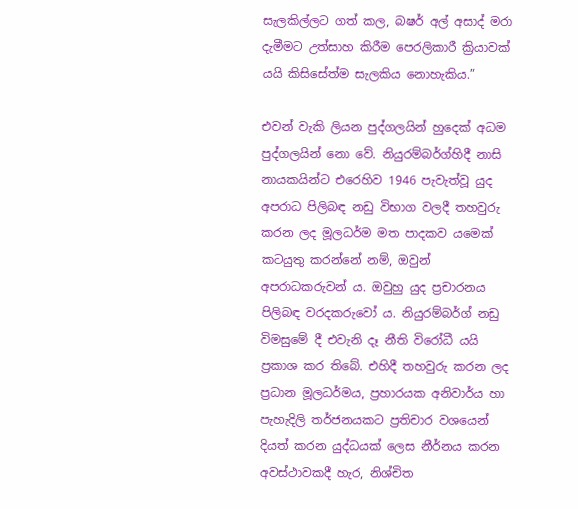සැලකිල්ලට ගත් කල, බෂර් අල් අසාද් මරා දැමීමට උත්සාහ කිරීම පෙරලිකාරී ක්‍රියාවක් යයි කිසිසේත්ම සැලකිය නොහැකිය.”

එවන් වැකි ලියන පුද්ගලයින් හුදෙක් අධම පුද්ගලයින් නො වේ. නියුරම්බර්ග්හිදී නාසි නායකයින්ට එරෙහිව 1946 පැවැත්වූ යුද අපරාධ පිලිබඳ නඩු විභාග වලදී තහවුරු කරන ලද මූලධර්ම මත පාදකව යමෙක් කටයුතු කරන්නේ නම්, ඔවුන් අපරාධකරුවන් ය. ඔවුහු යුද ප්‍රචාරනය පිලිබඳ වරදකරුවෝ ය. නියුරම්බර්ග් නඩු විමසුමේ දී එවැනි දෑ නීති විරෝධී යයි ප්‍රකාශ කර තිබේ. එහිදී තහවුරු කරන ලද ප්‍රධාන මූලධර්මය, ප්‍රහාරයක අනිවාර්ය හා පැහැදිලි තර්ජනයකට ප්‍රතිචාර වශයෙන් දියත් කරන යුද්ධයක් ලෙස නීර්නය කරන අවස්ථාවකදී හැර, නිශ්චිත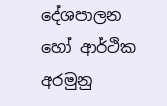දේශපාලන හෝ ආර්ථික අරමුනු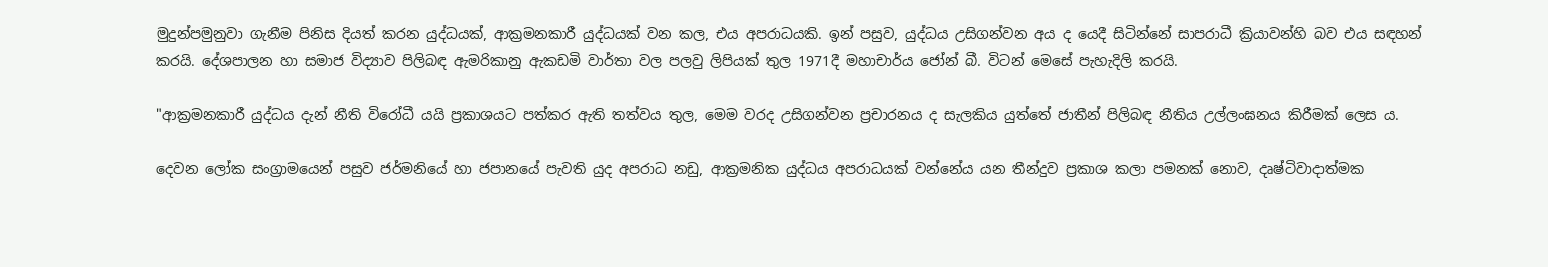මුදුන්පමුනුවා ගැනීම පිනිස දියත් කරන යුද්ධයක්, ආක්‍රමනකාරී යුද්ධයක් වන කල, එය අපරාධයකි. ඉන් පසුව, යුද්ධය උසිගන්වන අය ද යෙදී සිටින්නේ සාපරාධී ක්‍රියාවන්හි බව එය සඳහන් කරයි. දේශපාලන හා සමාජ විද්‍යාව පිලිබඳ ඇමරිකානු ඇකඩමි වාර්තා වල පලවු ලිපියක් තුල 1971දී මහාචාර්ය ජෝන් බී. විටන් මෙසේ පැහැදිලි කරයි.

"ආක්‍රමනකාරී යුද්ධය දැන් නීති විරෝධී යයි ප්‍රකාශයට පත්කර ඇති තත්වය තුල, මෙම වරද උසිගන්වන ප්‍රචාරනය ද සැලකිය යුත්තේ ජාතීන් පිලිබඳ නීතිය උල්ලංඝනය කිරීමක් ලෙස ය.

දෙවන ලෝක සංග්‍රාමයෙන් පසුව ජර්මනියේ හා ජපානයේ පැවති යුද අපරාධ නඩු, ආක්‍රමනික යුද්ධය අපරාධයක් වන්නේය යන තීන්දුව ප්‍රකාශ කලා පමනක් නොව, දෘෂ්ටිවාදාත්මක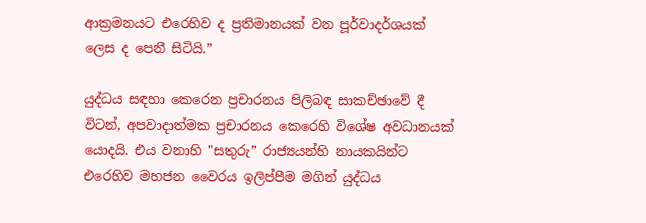ආක්‍රමනයට එරෙහිව ද ප්‍රතිමානයක් වන පූර්වාදර්ශයක් ලෙස ද පෙනී සිටියි.”

යුද්ධය සඳහා කෙරෙන ප්‍රචාරනය පිලිබඳ සාකච්ඡාවේ දී විටන්, අපවාදාත්මක ප්‍රචාරනය කෙරෙහි විශේෂ අවධානයක් යොදයි. එය වනාහි "සතුරු” රාජ්‍යයන්හි නායකයින්ට එරෙහිව මහජන වෛරය ඉලිප්පීම මගින් යුද්ධය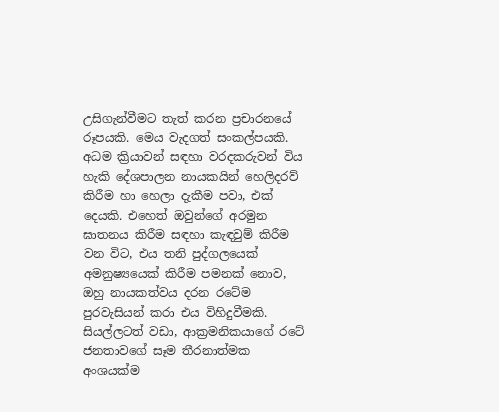උසිගැන්වීමට තැත් කරන ප්‍රචාරනයේ රූපයකි. මෙය වැදගත් සංකල්පයකි. අධම ක්‍රියාවන් සඳහා වරදකරුවන් විය හැකි දේශපාලන නායකයින් හෙලිදරව් කිරීම හා හෙලා දැකීම පවා, එක් දෙයකි. එහෙත් ඔවුන්ගේ අරමුන ඝාතනය කිරීම සඳහා කැඳවුම් කිරීම වන විට, එය තනි පුද්ගලයෙක් අමනුෂ්‍යයෙක් කිරීම පමනක් නොව, ඔහු නායකත්වය දරන රටේම පුරවැසියන් කරා එය විහිදුවීමකි. සියල්ලටත් වඩා, ආක්‍රමනිකයාගේ රටේ ජනතාවගේ සෑම තීරනාත්මක අංශයක්ම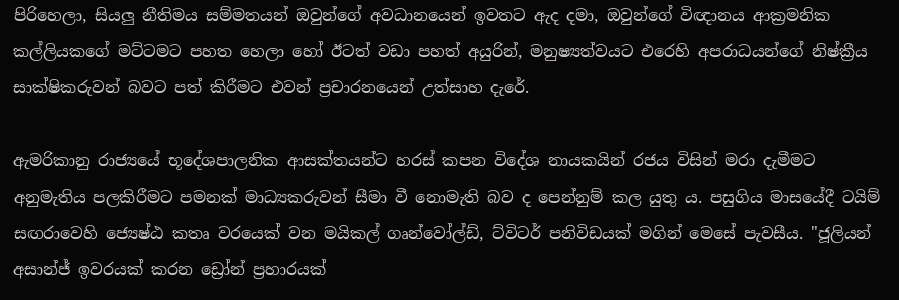පිරිහෙලා, සියලු නීතිමය සම්මතයන් ඔවුන්ගේ අවධානයෙන් ඉවතට ඇද දමා, ඔවුන්ගේ විඥානය ආක්‍රමනික කල්ලියකගේ මට්ටමට පහත හෙලා හෝ ඊටත් වඩා පහත් අයුරින්, මනුෂ්‍යත්වයට එරෙහි අපරාධයන්ගේ නිෂ්ක්‍රීය සාක්ෂිකරුවන් බවට පත් කිරීමට එවන් ප්‍රචාරනයෙන් උත්සාහ දැරේ.

ඇමරිකානු රාජ්‍යයේ භූදේශපාලනික ආසක්තයන්ට හරස් කපන විදේශ නායකයින් රජය විසින් මරා දැමීමට අනුමැතිය පලකිරීමට පමනක් මාධ්‍යකරුවන් සීමා වී නොමැති බව ද පෙන්නුම් කල යුතු ය. පසුගිය මාසයේදී ටයිම් සඟරාවෙහි ජ්‍යෙෂ්ඨ කතෘ වරයෙක් වන මයිකල් ගෘන්වෝල්ඩ්, ට්විටර් පනිවිඩයක් මගින් මෙසේ පැවසීය. "ජූලියන් අසාන්ජ් ඉවරයක් කරන ඩ්‍රෝන් ප්‍රහාරයක්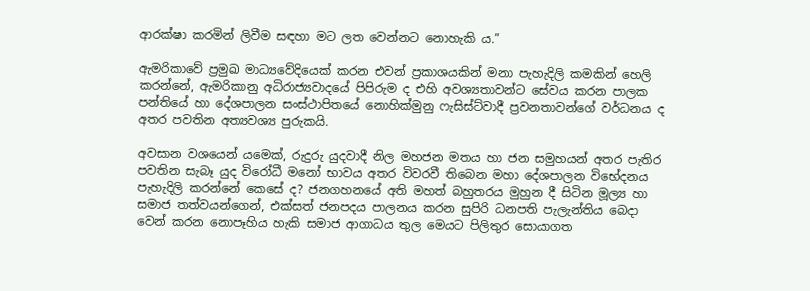ආරක්ෂා කරමින් ලිවීම සඳහා මට ලත වෙන්නට නොහැකි ය.”

ඇමරිකාවේ ප්‍රමුඛ මාධ්‍යවේදියෙක් කරන එවන් ප්‍රකාශයකින් මනා පැහැදිලි කමකින් හෙලි කරන්නේ, ඇමරිකානු අධිරාජ්‍යවාදයේ පිපිරුම ද එහි අවශ්‍යතාවන්ට සේවය කරන පාලක පන්තියේ හා දේශපාලන සංස්ථාපිතයේ නොහික්මුනු ෆැසිස්ට්වාදී ප්‍රවනතාවන්ගේ වර්ධනය ද අතර පවතින අත්‍යවශ්‍ය පුරුකයි.

අවසාන වශයෙන් යමෙක්, රුදුරු යුදවාදී නිල මහජන මතය හා ජන සමුහයන් අතර පැතිර පවතින සැබෑ යුද විරෝධී මනෝ භාවය අතර විවරවී තිබෙන මහා දේශපාලන විභේදනය පැහැදිලි කරන්නේ කෙසේ ද? ජනගහනයේ අති මහත් බහුතරය මුහුන දී සිටින මූල්‍ය හා සමාජ තත්වයන්ගෙන්, එක්සත් ජනපදය පාලනය කරන සුපිරි ධනපති පැලැන්තිය බෙදා වෙන් කරන නොපෑහිය හැකි සමාජ ආගාධය තුල මෙයට පිලිතුර සොයාගත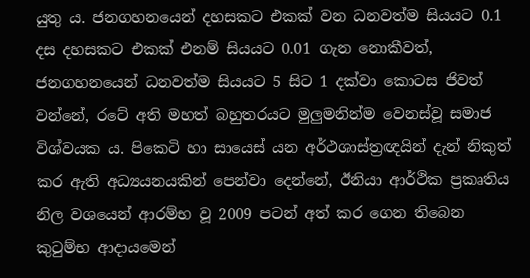යුතු ය. ජනගහනයෙන් දහසකට එකක් වන ධනවත්ම සියයට 0.1 දස දහසකට එකක් එනම් සියයට 0.01 ගැන නොකීවත්, ජනගහනයෙන් ධනවත්ම සියයට 5 සිට 1 දක්වා කොටස ජිවත් වන්නේ, රටේ අති මහත් බහුතරයට මුලුමනින්ම වෙනස්වූ සමාජ විශ්වයක ය. පිකෙටි හා සායෙස් යන අර්ථශාස්ත්‍රඥයින් දැන් නිකුත් කර ඇති අධ්‍යයනයකින් පෙන්වා දෙන්නේ, ඊනියා ආර්ථික ප්‍රකෘතිය නිල වශයෙන් ආරම්භ වූ 2009 පටන් අත් කර ගෙන තිබෙන කුටුම්භ ආදායමෙන්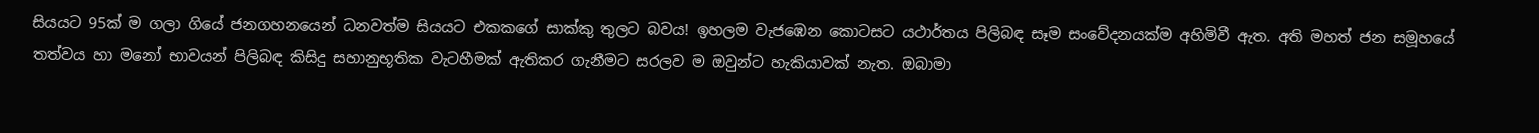සියයට 95ක් ම ගලා ගියේ ජනගහනයෙන් ධනවත්ම සියයට එකකගේ සාක්කු තුලට බවය! ඉහලම වැජඹෙන කොටසට යථාර්තය පිලිබඳ සෑම සංවේදනයක්ම අහිමිවී ඇත. අති මහත් ජන සමූහයේ තත්වය හා මනෝ භාවයන් පිලිබඳ කිසිදු සහානුභූතික වැටහීමක් ඇතිකර ගැනීමට සරලව ම ඔවුන්ට හැකියාවක් නැත. ඔබාමා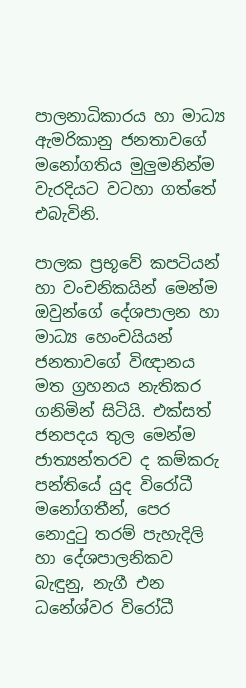පාලනාධිකාරය හා මාධ්‍ය ඇමරිකානු ජනතාවගේ මනෝගතිය මුලුමනින්ම වැරදියට වටහා ගත්තේ එබැවිනි.

පාලක ප්‍රභූවේ කපටියන් හා වංචනිකයින් මෙන්ම ඔවුන්ගේ දේශපාලන හා මාධ්‍ය හෙංචයියන් ජනතාවගේ විඥානය මත ග්‍රහනය නැතිකර ගනිමින් සිටියි. එක්සත් ජනපදය තුල මෙන්ම ජාත්‍යන්තරව ද කම්කරු පන්තියේ යුද විරෝධී මනෝගතීන්, පෙර නොදුටු තරම් පැහැදිලි හා දේශපාලනිකව බැඳුනු, නැගී එන ධනේශ්වර විරෝධී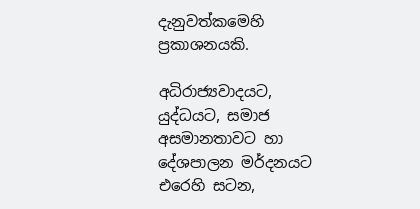දැනුවත්කමෙහි ප්‍රකාශනයකි.

අධිරාජ්‍යවාදයට, යුද්ධයට, සමාජ අසමානතාවට හා දේශපාලන මර්දනයට එරෙහි සටන,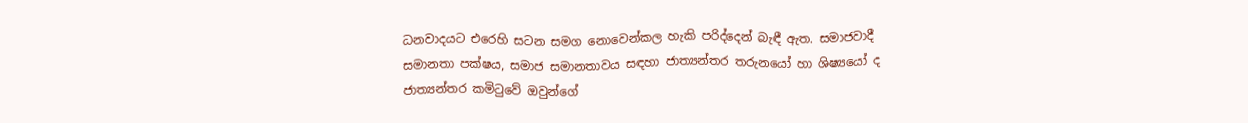ධනවාදයට එරෙහි සටන සමග නොවෙන්කල හැකි පරිද්දෙන් බැඳී ඇත. සමාජවාදී සමානතා පක්ෂය, සමාජ සමානතාවය සඳහා ජාත්‍යන්තර තරුනයෝ හා ශිෂ්‍යයෝ ද ජාත්‍යන්තර කමිටුවේ ඔවුන්ගේ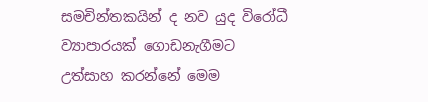සමචින්තකයින් ද නව යුද විරෝධී ව්‍යාපාරයක් ගොඩනැගීමට උත්සාහ කරන්නේ මෙම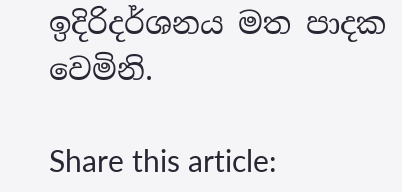ඉදිරිදර්ශනය මත පාදක වෙමිනි.

Share this article: